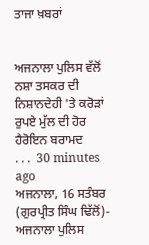ਤਾਜਾ ਖ਼ਬਰਾਂ


ਅਜਨਾਲਾ ਪੁਲਿਸ ਵੱਲੋਂ ਨਸ਼ਾ ਤਸਕਰ ਦੀ ਨਿਸ਼ਾਨਦੇਹੀ 'ਤੇ ਕਰੋੜਾਂ ਰੁਪਏ ਮੁੱਲ ਦੀ ਹੋਰ ਹੈਰੋਇਨ ਬਰਾਮਦ
. . .  30 minutes ago
ਅਜਨਾਲਾ, 16 ਸਤੰਬਰ (ਗੁਰਪ੍ਰੀਤ ਸਿੰਘ ਢਿੱਲੋਂ)- ਅਜਨਾਲਾ ਪੁਲਿਸ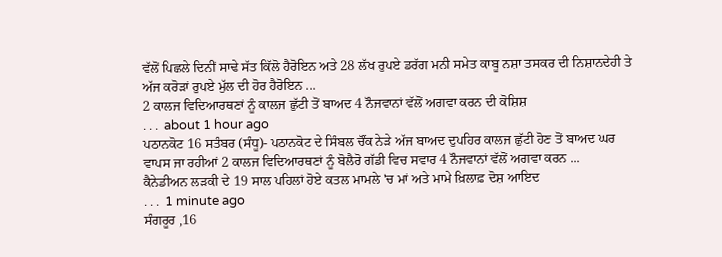ਵੱਲੋਂ ਪਿਛਲੇ ਦਿਨੀਂ ਸਾਢੇ ਸੱਤ ਕਿੱਲੋ ਹੈਰੋਇਨ ਅਤੇ 28 ਲੱਖ ਰੁਪਏ ਡਰੱਗ ਮਨੀ ਸਮੇਤ ਕਾਬੂ ਨਸ਼ਾ ਤਸਕਰ ਦੀ ਨਿਸ਼ਾਨਦੇਹੀ ਤੇ ਅੱਜ ਕਰੋੜਾਂ ਰੁਪਏ ਮੁੱਲ ਦੀ ਹੋਰ ਹੈਰੋਇਨ ...
2 ਕਾਲਜ ਵਿਦਿਆਰਥਣਾਂ ਨੂੰ ਕਾਲਜ ਛੁੱਟੀ ਤੋਂ ਬਾਅਦ 4 ਨੌਜਵਾਨਾਂ ਵੱਲੋਂ ਅਗਵਾ ਕਰਨ ਦੀ ਕੋਸ਼ਿਸ਼
. . .  about 1 hour ago
ਪਠਾਨਕੋਟ 16 ਸਤੰਬਰ (ਸੰਧੂ)- ਪਠਾਨਕੋਟ ਦੇ ਸਿੰਬਲ ਚੌਂਕ ਨੇੜੇ ਅੱਜ ਬਾਅਦ ਦੁਪਹਿਰ ਕਾਲਜ ਛੁੱਟੀ ਹੋਣ ਤੋਂ ਬਾਅਦ ਘਰ ਵਾਪਸ ਜਾ ਰਹੀਆਂ 2 ਕਾਲਜ ਵਿਦਿਆਰਥਣਾਂ ਨੂੰ ਬੋਲੈਰੋ ਗੱਡੀ ਵਿਚ ਸਵਾਰ 4 ਨੌਜਵਾਨਾਂ ਵੱਲੋਂ ਅਗਵਾ ਕਰਨ ...
ਕੈਨੇਡੀਅਨ ਲੜਕੀ ਦੇ 19 ਸਾਲ ਪਹਿਲਾਂ ਹੋਏ ਕਤਲ ਮਾਮਲੇ 'ਚ ਮਾਂ ਅਤੇ ਮਾਮੇ ਖ਼ਿਲਾਫ਼ ਦੋਸ਼ ਆਇਦ
. . .  1 minute ago
ਸੰਗਰੂਰ ,16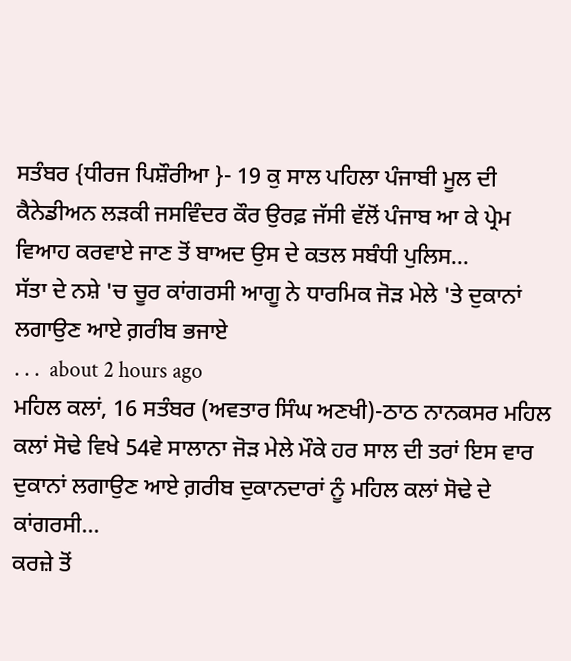ਸਤੰਬਰ {ਧੀਰਜ ਪਿਸ਼ੌਰੀਆ }- 19 ਕੁ ਸਾਲ ਪਹਿਲਾ ਪੰਜਾਬੀ ਮੂਲ ਦੀ ਕੈਨੇਡੀਅਨ ਲੜਕੀ ਜਸਵਿੰਦਰ ਕੌਰ ਉਰਫ਼ ਜੱਸੀ ਵੱਲੋਂ ਪੰਜਾਬ ਆ ਕੇ ਪ੍ਰੇਮ ਵਿਆਹ ਕਰਵਾਏ ਜਾਣ ਤੋਂ ਬਾਅਦ ਉਸ ਦੇ ਕਤਲ ਸਬੰਧੀ ਪੁਲਿਸ...
ਸੱਤਾ ਦੇ ਨਸ਼ੇ 'ਚ ਚੂਰ ਕਾਂਗਰਸੀ ਆਗੂ ਨੇ ਧਾਰਮਿਕ ਜੋੜ ਮੇਲੇ 'ਤੇ ਦੁਕਾਨਾਂ ਲਗਾਉਣ ਆਏ ਗ਼ਰੀਬ ਭਜਾਏ
. . .  about 2 hours ago
ਮਹਿਲ ਕਲਾਂ, 16 ਸਤੰਬਰ (ਅਵਤਾਰ ਸਿੰਘ ਅਣਖੀ)-ਠਾਠ ਨਾਨਕਸਰ ਮਹਿਲ ਕਲਾਂ ਸੋਢੇ ਵਿਖੇ 54ਵੇ ਸਾਲਾਨਾ ਜੋੜ ਮੇਲੇ ਮੌਕੇ ਹਰ ਸਾਲ ਦੀ ਤਰਾਂ ਇਸ ਵਾਰ ਦੁਕਾਨਾਂ ਲਗਾਉਣ ਆਏ ਗ਼ਰੀਬ ਦੁਕਾਨਦਾਰਾਂ ਨੂੰ ਮਹਿਲ ਕਲਾਂ ਸੋਢੇ ਦੇ ਕਾਂਗਰਸੀ...
ਕਰਜ਼ੇ ਤੋਂ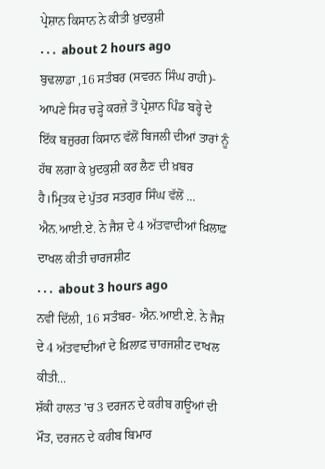ਪ੍ਰੇਸ਼ਾਨ ਕਿਸਾਨ ਨੇ ਕੀਤੀ ਖ਼ੁਦਕੁਸ਼ੀ
. . .  about 2 hours ago
ਬੁਢਲਾਡਾ ,16 ਸਤੰਬਰ (ਸਵਰਨ ਸਿੰਘ ਰਾਹੀ)- ਆਪਣੇ ਸਿਰ ਚੜ੍ਹੇ ਕਰਜ਼ੇ ਤੋਂ ਪ੍ਰੇਸ਼ਾਨ ਪਿੰਡ ਬਰ੍ਹੇ ਦੇ ਇੱਕ ਬਜ਼ੁਰਗ ਕਿਸਾਨ ਵੱਲੋਂ ਬਿਜਲੀ ਦੀਆਂ ਤਾਰਾਂ ਨੂੰ ਹੱਥ ਲਗਾ ਕੇ ਖ਼ੁਦਕੁਸ਼ੀ ਕਰ ਲੈਣ ਦੀ ਖ਼ਬਰ ਹੈ।ਮ੍ਰਿਤਕ ਦੇ ਪੁੱਤਰ ਸਤਗੁਰ ਸਿੰਘ ਵੱਲੋਂ ...
ਐਨ.ਆਈ.ਏ. ਨੇ ਜੈਸ਼ ਦੇ 4 ਅੱਤਵਾਦੀਆਂ ਖ਼ਿਲਾਫ਼ ਦਾਖਲ ਕੀਤੀ ਚਾਰਜਸ਼ੀਟ
. . .  about 3 hours ago
ਨਵੀਂ ਦਿੱਲੀ, 16 ਸਤੰਬਰ- ਐਨ.ਆਈ.ਏ. ਨੇ ਜੈਸ਼ ਦੇ 4 ਅੱਤਵਾਦੀਆਂ ਦੇ ਖ਼ਿਲਾਫ਼ ਚਾਰਜਸ਼ੀਟ ਦਾਖਲ ਕੀਤੀ...
ਸ਼ੱਕੀ ਹਾਲਤ 'ਚ 3 ਦਰਜਨ ਦੇ ਕਰੀਬ ਗਊਆਂ ਦੀ ਮੌਤ, ਦਰਜਨ ਦੇ ਕਰੀਬ ਬਿਮਾਰ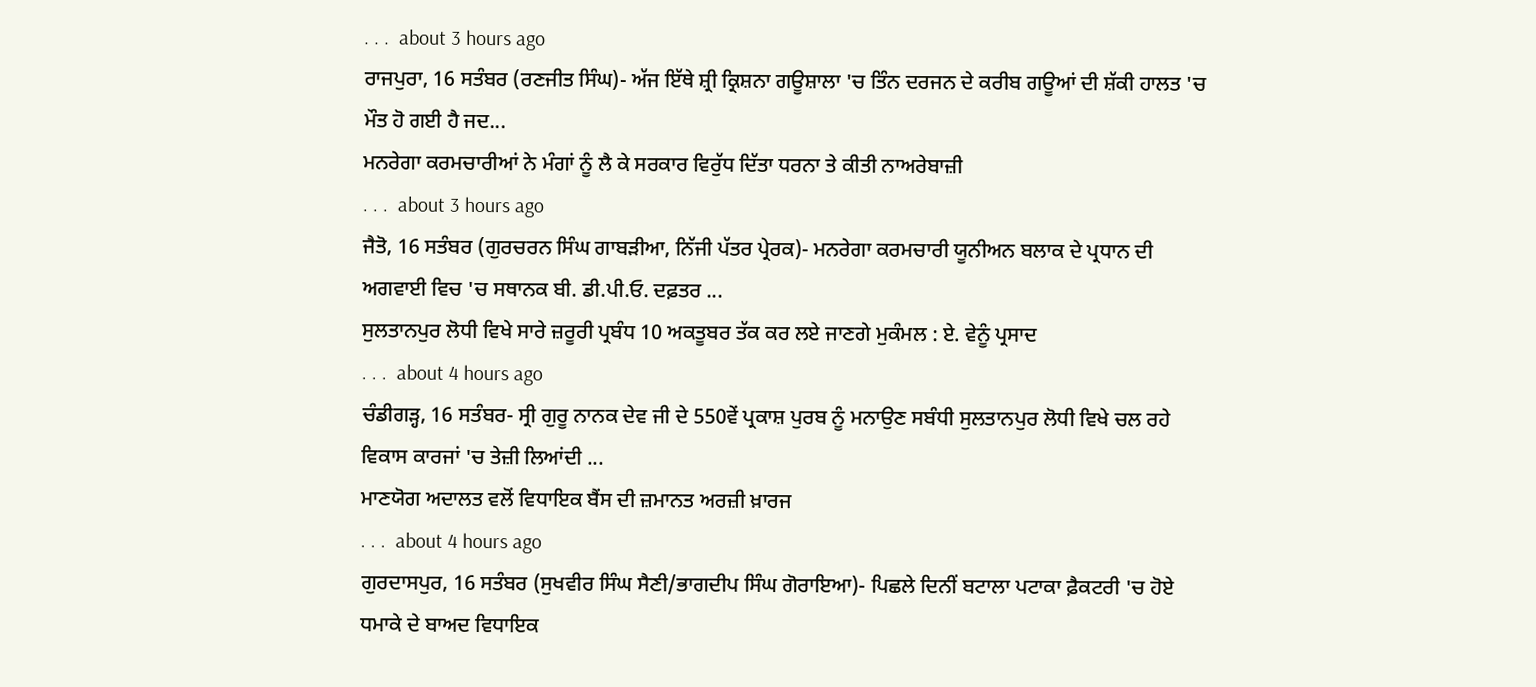. . .  about 3 hours ago
ਰਾਜਪੁਰਾ, 16 ਸਤੰਬਰ (ਰਣਜੀਤ ਸਿੰਘ)- ਅੱਜ ਇੱਥੇ ਸ਼੍ਰੀ ਕ੍ਰਿਸ਼ਨਾ ਗਊਸ਼ਾਲਾ 'ਚ ਤਿੰਨ ਦਰਜਨ ਦੇ ਕਰੀਬ ਗਊਆਂ ਦੀ ਸ਼ੱਕੀ ਹਾਲਤ 'ਚ ਮੌਤ ਹੋ ਗਈ ਹੈ ਜਦ...
ਮਨਰੇਗਾ ਕਰਮਚਾਰੀਆਂ ਨੇ ਮੰਗਾਂ ਨੂੰ ਲੈ ਕੇ ਸਰਕਾਰ ਵਿਰੁੱਧ ਦਿੱਤਾ ਧਰਨਾ ਤੇ ਕੀਤੀ ਨਾਅਰੇਬਾਜ਼ੀ
. . .  about 3 hours ago
ਜੈਤੋ, 16 ਸਤੰਬਰ (ਗੁਰਚਰਨ ਸਿੰਘ ਗਾਬੜੀਆ, ਨਿੱਜੀ ਪੱਤਰ ਪ੍ਰੇਰਕ)- ਮਨਰੇਗਾ ਕਰਮਚਾਰੀ ਯੂਨੀਅਨ ਬਲਾਕ ਦੇ ਪ੍ਰਧਾਨ ਦੀ ਅਗਵਾਈ ਵਿਚ 'ਚ ਸਥਾਨਕ ਬੀ. ਡੀ.ਪੀ.ਓ. ਦਫ਼ਤਰ ...
ਸੁਲਤਾਨਪੁਰ ਲੋਧੀ ਵਿਖੇ ਸਾਰੇ ਜ਼ਰੂਰੀ ਪ੍ਰਬੰਧ 10 ਅਕਤੂਬਰ ਤੱਕ ਕਰ ਲਏ ਜਾਣਗੇ ਮੁਕੰਮਲ : ਏ. ਵੇਨੂੰ ਪ੍ਰਸਾਦ
. . .  about 4 hours ago
ਚੰਡੀਗੜ੍ਹ, 16 ਸਤੰਬਰ- ਸ੍ਰੀ ਗੁਰੂ ਨਾਨਕ ਦੇਵ ਜੀ ਦੇ 550ਵੇਂ ਪ੍ਰਕਾਸ਼ ਪੁਰਬ ਨੂੰ ਮਨਾਉਣ ਸਬੰਧੀ ਸੁਲਤਾਨਪੁਰ ਲੋਧੀ ਵਿਖੇ ਚਲ ਰਹੇ ਵਿਕਾਸ ਕਾਰਜਾਂ 'ਚ ਤੇਜ਼ੀ ਲਿਆਂਦੀ ...
ਮਾਣਯੋਗ ਅਦਾਲਤ ਵਲੋਂ ਵਿਧਾਇਕ ਬੈਂਸ ਦੀ ਜ਼ਮਾਨਤ ਅਰਜ਼ੀ ਖ਼ਾਰਜ
. . .  about 4 hours ago
ਗੁਰਦਾਸਪੁਰ, 16 ਸਤੰਬਰ (ਸੁਖਵੀਰ ਸਿੰਘ ਸੈਣੀ/ਭਾਗਦੀਪ ਸਿੰਘ ਗੋਰਾਇਆ)- ਪਿਛਲੇ ਦਿਨੀਂ ਬਟਾਲਾ ਪਟਾਕਾ ਫ਼ੈਕਟਰੀ 'ਚ ਹੋਏ ਧਮਾਕੇ ਦੇ ਬਾਅਦ ਵਿਧਾਇਕ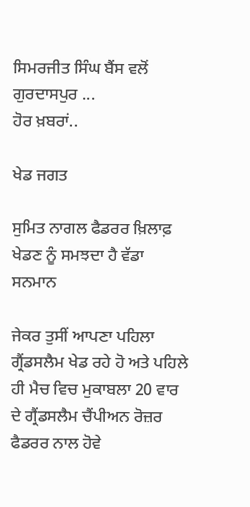ਸਿਮਰਜੀਤ ਸਿੰਘ ਬੈਂਸ ਵਲੋਂ ਗੁਰਦਾਸਪੁਰ ...
ਹੋਰ ਖ਼ਬਰਾਂ..

ਖੇਡ ਜਗਤ

ਸੁਮਿਤ ਨਾਗਲ ਫੈਡਰਰ ਖ਼ਿਲਾਫ਼ ਖੇਡਣ ਨੂੰ ਸਮਝਦਾ ਹੈ ਵੱਡਾ ਸਨਮਾਨ

ਜੇਕਰ ਤੁਸੀਂ ਆਪਣਾ ਪਹਿਲਾ ਗ੍ਰੈਂਡਸਲੈਮ ਖੇਡ ਰਹੇ ਹੋ ਅਤੇ ਪਹਿਲੇ ਹੀ ਮੈਚ ਵਿਚ ਮੁਕਾਬਲਾ 20 ਵਾਰ ਦੇ ਗ੍ਰੈਂਡਸਲੈਮ ਚੈਂਪੀਅਨ ਰੋਜ਼ਰ ਫੈਡਰਰ ਨਾਲ ਹੋਵੇ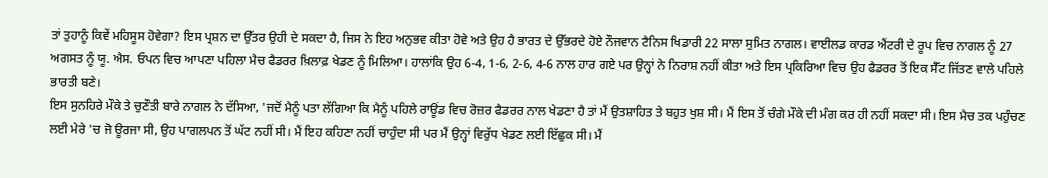ਤਾਂ ਤੁਹਾਨੂੰ ਕਿਵੇਂ ਮਹਿਸੂਸ ਹੋਵੇਗਾ? ਇਸ ਪ੍ਰਸ਼ਨ ਦਾ ਉੱਤਰ ਉਹੀ ਦੇ ਸਕਦਾ ਹੈ, ਜਿਸ ਨੇ ਇਹ ਅਨੁਭਵ ਕੀਤਾ ਹੋਵੇ ਅਤੇ ਉਹ ਹੈ ਭਾਰਤ ਦੇ ਉੱਭਰਦੇ ਹੋਏ ਨੌਜਵਾਨ ਟੈਨਿਸ ਖਿਡਾਰੀ 22 ਸਾਲਾ ਸੁਮਿਤ ਨਾਗਲ। ਵਾਈਲਡ ਕਾਰਡ ਐਂਟਰੀ ਦੇ ਰੂਪ ਵਿਚ ਨਾਗਲ ਨੂੰ 27 ਅਗਸਤ ਨੂੰ ਯੂ. ਐਸ. ਓਪਨ ਵਿਚ ਆਪਣਾ ਪਹਿਲਾ ਮੈਚ ਫੈਡਰਰ ਖ਼ਿਲਾਫ਼ ਖੇਡਣ ਨੂੰ ਮਿਲਿਆ। ਹਾਲਾਂਕਿ ਉਹ 6-4, 1-6, 2-6, 4-6 ਨਾਲ ਹਾਰ ਗਏ ਪਰ ਉਨ੍ਹਾਂ ਨੇ ਨਿਰਾਸ਼ ਨਹੀਂ ਕੀਤਾ ਅਤੇ ਇਸ ਪ੍ਰਕਿਰਿਆ ਵਿਚ ਉਹ ਫੈਡਰਰ ਤੋਂ ਇਕ ਸੈੱਟ ਜਿੱਤਣ ਵਾਲੇ ਪਹਿਲੇ ਭਾਰਤੀ ਬਣੇ।
ਇਸ ਸੁਨਹਿਰੇ ਮੌਕੇ ਤੇ ਚੁਣੌਤੀ ਬਾਰੇ ਨਾਗਲ ਨੇ ਦੱਸਿਆ, 'ਜਦੋਂ ਮੈਨੂੰ ਪਤਾ ਲੱਗਿਆ ਕਿ ਮੈਨੂੰ ਪਹਿਲੇ ਰਾਊਂਡ ਵਿਚ ਰੋਜ਼ਰ ਫੈਡਰਰ ਨਾਲ ਖੇਡਣਾ ਹੈ ਤਾਂ ਮੈਂ ਉਤਸ਼ਾਹਿਤ ਤੇ ਬਹੁਤ ਖੁਸ਼ ਸੀ। ਮੈਂ ਇਸ ਤੋਂ ਚੰਗੇ ਮੌਕੇ ਦੀ ਮੰਗ ਕਰ ਹੀ ਨਹੀਂ ਸਕਦਾ ਸੀ। ਇਸ ਮੈਚ ਤਕ ਪਹੁੰਚਣ ਲਈ ਮੇਰੇ 'ਚ ਜੋ ਊਰਜਾ ਸੀ, ਉਹ ਪਾਗਲਪਨ ਤੋਂ ਘੱਟ ਨਹੀਂ ਸੀ। ਮੈਂ ਇਹ ਕਹਿਣਾ ਨਹੀਂ ਚਾਹੁੰਦਾ ਸੀ ਪਰ ਮੈਂ ਉਨ੍ਹਾਂ ਵਿਰੁੱਧ ਖੇਡਣ ਲਈ ਇੱਛੁਕ ਸੀ। ਮੈਂ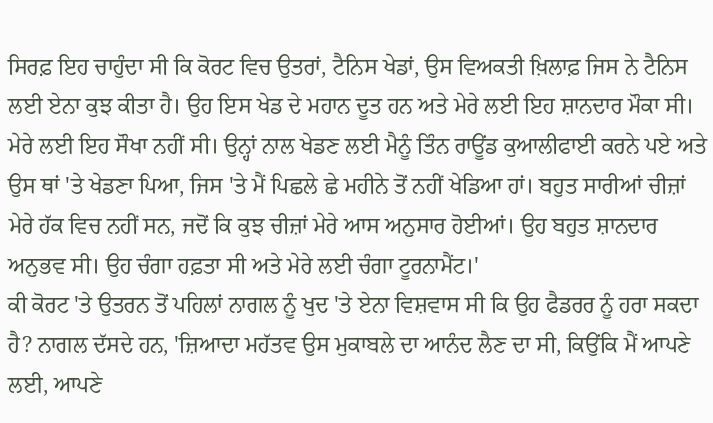ਸਿਰਫ਼ ਇਹ ਚਾਹੁੰਦਾ ਸੀ ਕਿ ਕੋਰਟ ਵਿਚ ਉਤਰਾਂ, ਟੈਨਿਸ ਖੇਡਾਂ, ਉਸ ਵਿਅਕਤੀ ਖ਼ਿਲਾਫ਼ ਜਿਸ ਨੇ ਟੈਨਿਸ ਲਈ ਏਨਾ ਕੁਝ ਕੀਤਾ ਹੈ। ਉਹ ਇਸ ਖੇਡ ਦੇ ਮਹਾਨ ਦੂਤ ਹਨ ਅਤੇ ਮੇਰੇ ਲਈ ਇਹ ਸ਼ਾਨਦਾਰ ਮੌਕਾ ਸੀ। ਮੇਰੇ ਲਈ ਇਹ ਸੌਖਾ ਨਹੀਂ ਸੀ। ਉਨ੍ਹਾਂ ਨਾਲ ਖੇਡਣ ਲਈ ਮੈਨੂੰ ਤਿੰਨ ਰਾਊਂਡ ਕੁਆਲੀਫਾਈ ਕਰਨੇ ਪਏ ਅਤੇ ਉਸ ਥਾਂ 'ਤੇ ਖੇਡਣਾ ਪਿਆ, ਜਿਸ 'ਤੇ ਮੈਂ ਪਿਛਲੇ ਛੇ ਮਹੀਨੇ ਤੋਂ ਨਹੀਂ ਖੇਡਿਆ ਹਾਂ। ਬਹੁਤ ਸਾਰੀਆਂ ਚੀਜ਼ਾਂ ਮੇਰੇ ਹੱਕ ਵਿਚ ਨਹੀਂ ਸਨ, ਜਦੋਂ ਕਿ ਕੁਝ ਚੀਜ਼ਾਂ ਮੇਰੇ ਆਸ ਅਨੁਸਾਰ ਹੋਈਆਂ। ਉਹ ਬਹੁਤ ਸ਼ਾਨਦਾਰ ਅਨੁਭਵ ਸੀ। ਉਹ ਚੰਗਾ ਹਫ਼ਤਾ ਸੀ ਅਤੇ ਮੇਰੇ ਲਈ ਚੰਗਾ ਟੂਰਨਾਮੈਂਟ।'
ਕੀ ਕੋਰਟ 'ਤੇ ਉਤਰਨ ਤੋਂ ਪਹਿਲਾਂ ਨਾਗਲ ਨੂੰ ਖੁਦ 'ਤੇ ਏਨਾ ਵਿਸ਼ਵਾਸ ਸੀ ਕਿ ਉਹ ਫੈਡਰਰ ਨੂੰ ਹਰਾ ਸਕਦਾ ਹੈ? ਨਾਗਲ ਦੱਸਦੇ ਹਨ, 'ਜ਼ਿਆਦਾ ਮਹੱਤਵ ਉਸ ਮੁਕਾਬਲੇ ਦਾ ਆਨੰਦ ਲੈਣ ਦਾ ਸੀ, ਕਿਉਂਕਿ ਮੈਂ ਆਪਣੇ ਲਈ, ਆਪਣੇ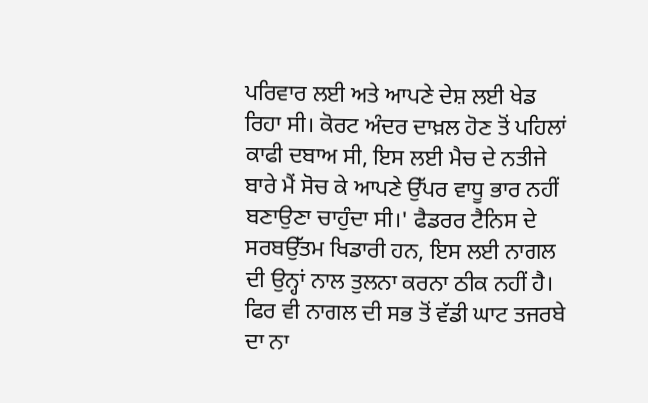ਪਰਿਵਾਰ ਲਈ ਅਤੇ ਆਪਣੇ ਦੇਸ਼ ਲਈ ਖੇਡ ਰਿਹਾ ਸੀ। ਕੋਰਟ ਅੰਦਰ ਦਾਖ਼ਲ ਹੋਣ ਤੋਂ ਪਹਿਲਾਂ ਕਾਫੀ ਦਬਾਅ ਸੀ, ਇਸ ਲਈ ਮੈਚ ਦੇ ਨਤੀਜੇ ਬਾਰੇ ਮੈਂ ਸੋਚ ਕੇ ਆਪਣੇ ਉੱਪਰ ਵਾਧੂ ਭਾਰ ਨਹੀਂ ਬਣਾਉਣਾ ਚਾਹੁੰਦਾ ਸੀ।' ਫੈਡਰਰ ਟੈਨਿਸ ਦੇ ਸਰਬਉੱਤਮ ਖਿਡਾਰੀ ਹਨ, ਇਸ ਲਈ ਨਾਗਲ ਦੀ ਉਨ੍ਹਾਂ ਨਾਲ ਤੁਲਨਾ ਕਰਨਾ ਠੀਕ ਨਹੀਂ ਹੈ। ਫਿਰ ਵੀ ਨਾਗਲ ਦੀ ਸਭ ਤੋਂ ਵੱਡੀ ਘਾਟ ਤਜਰਬੇ ਦਾ ਨਾ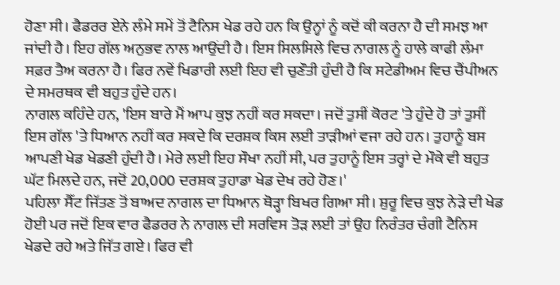ਹੋਣਾ ਸੀ। ਫੈਡਰਰ ਏਨੇ ਲੰਮੇ ਸਮੇਂ ਤੋਂ ਟੈਨਿਸ ਖੇਡ ਰਹੇ ਹਨ ਕਿ ਉਨ੍ਹਾਂ ਨੂੰ ਕਦੋਂ ਕੀ ਕਰਨਾ ਹੈ ਦੀ ਸਮਝ ਆ ਜਾਂਦੀ ਹੈ। ਇਹ ਗੱਲ ਅਨੁਭਵ ਨਾਲ ਆਉਂਦੀ ਹੈ। ਇਸ ਸਿਲਸਿਲੇ ਵਿਚ ਨਾਗਲ ਨੂੰ ਹਾਲੇ ਕਾਫੀ ਲੰਮਾ ਸਫ਼ਰ ਤੈਅ ਕਰਨਾ ਹੈ। ਫਿਰ ਨਵੇਂ ਖਿਡਾਰੀ ਲਈ ਇਹ ਵੀ ਚੁਣੌਤੀ ਹੁੰਦੀ ਹੈ ਕਿ ਸਟੇਡੀਅਮ ਵਿਚ ਚੈਂਪੀਅਨ ਦੇ ਸਮਰਥਕ ਵੀ ਬਹੁਤ ਹੁੰਦੇ ਹਨ।
ਨਾਗਲ ਕਹਿੰਦੇ ਹਨ, 'ਇਸ ਬਾਰੇ ਮੈਂ ਆਪ ਕੁਝ ਨਹੀਂ ਕਰ ਸਕਦਾ। ਜਦੋਂ ਤੁਸੀਂ ਕੋਰਟ 'ਤੇ ਹੁੰਦੇ ਹੋ ਤਾਂ ਤੁਸੀਂ ਇਸ ਗੱਲ 'ਤੇ ਧਿਆਨ ਨਹੀਂ ਕਰ ਸਕਦੇ ਕਿ ਦਰਸ਼ਕ ਕਿਸ ਲਈ ਤਾੜੀਆਂ ਵਜਾ ਰਹੇ ਹਨ। ਤੁਹਾਨੂੰ ਬਸ ਆਪਣੀ ਖੇਡ ਖੇਡਣੀ ਹੁੰਦੀ ਹੈ। ਮੇਰੇ ਲਈ ਇਹ ਸੌਖਾ ਨਹੀਂ ਸੀ, ਪਰ ਤੁਹਾਨੂੰ ਇਸ ਤਰ੍ਹਾਂ ਦੇ ਮੌਕੇ ਵੀ ਬਹੁਤ ਘੱਟ ਮਿਲਦੇ ਹਨ, ਜਦੋਂ 20,000 ਦਰਸ਼ਕ ਤੁਹਾਡਾ ਖੇਡ ਦੇਖ ਰਹੇ ਹੋਣ।'
ਪਹਿਲਾ ਸੈੱਟ ਜਿੱਤਣ ਤੋਂ ਬਾਅਦ ਨਾਗਲ ਦਾ ਧਿਆਨ ਥੋੜ੍ਹਾ ਬਿਖਰ ਗਿਆ ਸੀ। ਸ਼ੁਰੂ ਵਿਚ ਕੁਝ ਨੇੜੇ ਦੀ ਖੇਡ ਹੋਈ ਪਰ ਜਦੋਂ ਇਕ ਵਾਰ ਫੈਡਰਰ ਨੇ ਨਾਗਲ ਦੀ ਸਰਵਿਸ ਤੋੜ ਲਈ ਤਾਂ ਉਹ ਨਿਰੰਤਰ ਚੰਗੀ ਟੈਨਿਸ ਖੇਡਦੇ ਰਹੇ ਅਤੇ ਜਿੱਤ ਗਏ। ਫਿਰ ਵੀ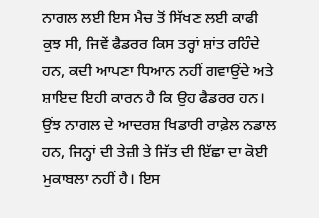ਨਾਗਲ ਲਈ ਇਸ ਮੈਚ ਤੋਂ ਸਿੱਖਣ ਲਈ ਕਾਫੀ ਕੁਝ ਸੀ, ਜਿਵੇਂ ਫੈਡਰਰ ਕਿਸ ਤਰ੍ਹਾਂ ਸ਼ਾਂਤ ਰਹਿੰਦੇ ਹਨ, ਕਦੀ ਆਪਣਾ ਧਿਆਨ ਨਹੀਂ ਗਵਾਉਂਦੇ ਅਤੇ ਸ਼ਾਇਦ ਇਹੀ ਕਾਰਨ ਹੈ ਕਿ ਉਹ ਫੈਡਰਰ ਹਨ। ਉਂਝ ਨਾਗਲ ਦੇ ਆਦਰਸ਼ ਖਿਡਾਰੀ ਰਾਫ਼ੇਲ ਨਡਾਲ ਹਨ, ਜਿਨ੍ਹਾਂ ਦੀ ਤੇਜ਼ੀ ਤੇ ਜਿੱਤ ਦੀ ਇੱਛਾ ਦਾ ਕੋਈ ਮੁਕਾਬਲਾ ਨਹੀਂ ਹੈ। ਇਸ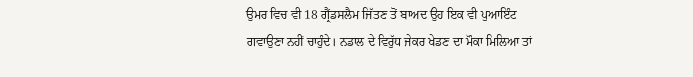ਉਮਰ ਵਿਚ ਵੀ 18 ਗ੍ਰੈਂਡਸਲੈਮ ਜਿੱਤਣ ਤੋਂ ਬਾਅਦ ਉਹ ਇਕ ਵੀ ਪੁਆਇੰਟ ਗਵਾਉਣਾ ਨਹੀਂ ਚਾਹੁੰਦੇ। ਨਡਾਲ ਦੇ ਵਿਰੁੱਧ ਜੇਕਰ ਖੇਡਣ ਦਾ ਮੌਕਾ ਮਿਲਿਆ ਤਾਂ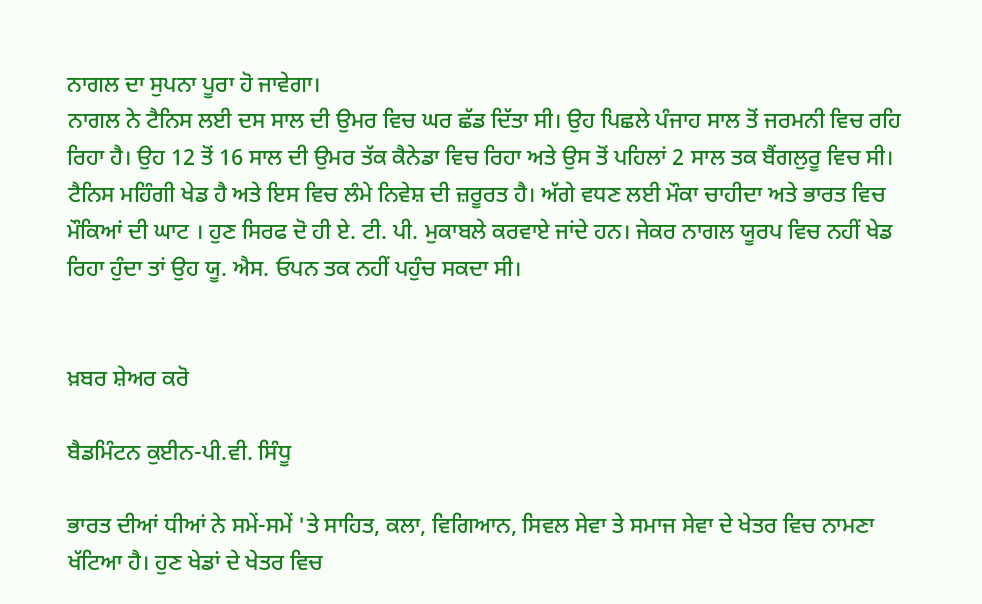ਨਾਗਲ ਦਾ ਸੁਪਨਾ ਪੂਰਾ ਹੋ ਜਾਵੇਗਾ।
ਨਾਗਲ ਨੇ ਟੈਨਿਸ ਲਈ ਦਸ ਸਾਲ ਦੀ ਉਮਰ ਵਿਚ ਘਰ ਛੱਡ ਦਿੱਤਾ ਸੀ। ਉਹ ਪਿਛਲੇ ਪੰਜਾਹ ਸਾਲ ਤੋਂ ਜਰਮਨੀ ਵਿਚ ਰਹਿ ਰਿਹਾ ਹੈ। ਉਹ 12 ਤੋਂ 16 ਸਾਲ ਦੀ ਉਮਰ ਤੱਕ ਕੈਨੇਡਾ ਵਿਚ ਰਿਹਾ ਅਤੇ ਉਸ ਤੋਂ ਪਹਿਲਾਂ 2 ਸਾਲ ਤਕ ਬੈਂਗਲੁਰੂ ਵਿਚ ਸੀ। ਟੈਨਿਸ ਮਹਿੰਗੀ ਖੇਡ ਹੈ ਅਤੇ ਇਸ ਵਿਚ ਲੰਮੇ ਨਿਵੇਸ਼ ਦੀ ਜ਼ਰੂਰਤ ਹੈ। ਅੱਗੇ ਵਧਣ ਲਈ ਮੌਕਾ ਚਾਹੀਦਾ ਅਤੇ ਭਾਰਤ ਵਿਚ ਮੌਕਿਆਂ ਦੀ ਘਾਟ । ਹੁਣ ਸਿਰਫ ਦੋ ਹੀ ਏ. ਟੀ. ਪੀ. ਮੁਕਾਬਲੇ ਕਰਵਾਏ ਜਾਂਦੇ ਹਨ। ਜੇਕਰ ਨਾਗਲ ਯੂਰਪ ਵਿਚ ਨਹੀਂ ਖੇਡ ਰਿਹਾ ਹੁੰਦਾ ਤਾਂ ਉਹ ਯੂ. ਐਸ. ਓਪਨ ਤਕ ਨਹੀਂ ਪਹੁੰਚ ਸਕਦਾ ਸੀ।


ਖ਼ਬਰ ਸ਼ੇਅਰ ਕਰੋ

ਬੈਡਮਿੰਟਨ ਕੁਈਨ-ਪੀ.ਵੀ. ਸਿੰਧੂ

ਭਾਰਤ ਦੀਆਂ ਧੀਆਂ ਨੇ ਸਮੇਂ-ਸਮੇਂ 'ਤੇ ਸਾਹਿਤ, ਕਲਾ, ਵਿਗਿਆਨ, ਸਿਵਲ ਸੇਵਾ ਤੇ ਸਮਾਜ ਸੇਵਾ ਦੇ ਖੇਤਰ ਵਿਚ ਨਾਮਣਾ ਖੱਟਿਆ ਹੈ। ਹੁਣ ਖੇਡਾਂ ਦੇ ਖੇਤਰ ਵਿਚ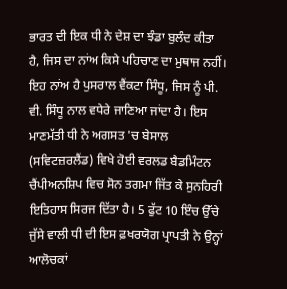ਭਾਰਤ ਦੀ ਇਕ ਧੀ ਨੇ ਦੇਸ਼ ਦਾ ਝੰਡਾ ਬੁਲੰਦ ਕੀਤਾ ਹੈ, ਜਿਸ ਦਾ ਨਾਂਅ ਕਿਸੇ ਪਹਿਚਾਣ ਦਾ ਮੁਥਾਜ ਨਹੀਂ। ਇਹ ਨਾਂਅ ਹੈ ਪੁਸਰਾਲ ਵੈਂਕਟਾ ਸਿੰਧੂ, ਜਿਸ ਨੂੰ ਪੀ. ਵੀ. ਸਿੰਧੂ ਨਾਲ ਵਧੇਰੇ ਜਾਣਿਆ ਜਾਂਦਾ ਹੈ। ਇਸ ਮਾਣਮੱਤੀ ਧੀ ਨੇ ਅਗਸਤ 'ਚ ਬੇਸਾਲ (ਸਵਿਟਜ਼ਰਲੈਂਡ) ਵਿਖੇ ਹੋਈ ਵਰਲਡ ਬੈਡਮਿੰਟਨ ਚੈਂਪੀਅਨਸ਼ਿਪ ਵਿਚ ਸੋਨ ਤਗਮਾ ਜਿੱਤ ਕੇ ਸੁਨਹਿਰੀ ਇਤਿਹਾਸ ਸਿਰਜ ਦਿੱਤਾ ਹੈ। 5 ਫੁੱਟ 10 ਇੰਚ ਉੱਚੇ ਜੁੱਸੇ ਵਾਲੀ ਧੀ ਦੀ ਇਸ ਫ਼ਖਰਯੋਗ ਪ੍ਰਾਪਤੀ ਨੇ ਉਨ੍ਹਾਂ ਆਲੋਚਕਾਂ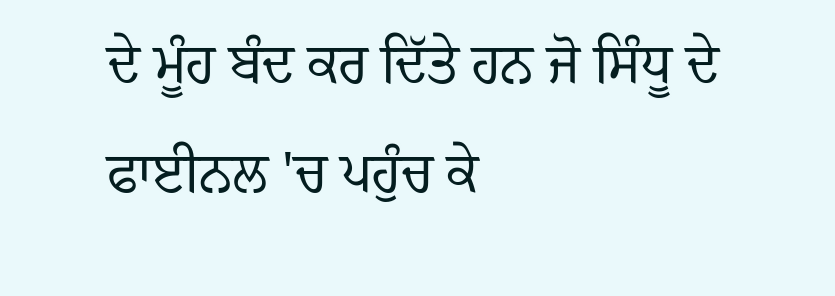ਦੇ ਮੂੰਹ ਬੰਦ ਕਰ ਦਿੱਤੇ ਹਨ ਜੋ ਸਿੰਧੂ ਦੇ ਫਾਈਨਲ 'ਚ ਪਹੁੰਚ ਕੇ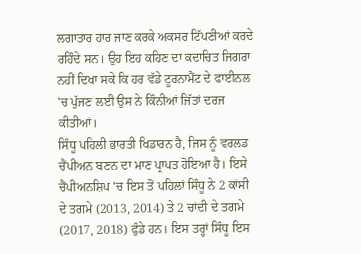ਲਗਾਤਾਰ ਹਾਰ ਜਾਣ ਕਰਕੇ ਅਕਸਰ ਟਿੱਪਣੀਆਂ ਕਰਦੇ ਰਹਿੰਦੇ ਸਨ। ਉਹ ਇਹ ਕਹਿਣ ਦਾ ਕਦਾਚਿਤ ਜਿਗਰਾ ਨਹੀਂ ਦਿਖਾ ਸਕੇ ਕਿ ਹਰ ਵੱਡੇ ਟੂਰਨਾਮੈਂਟ ਦੇ ਫਾਈਨਲ 'ਚ ਪੁੱਜਣ ਲਈ ਉਸ ਨੇ ਕਿੰਨੀਆਂ ਜਿੱਤਾਂ ਦਰਜ ਕੀਤੀਆਂ।
ਸਿੰਧੂ ਪਹਿਲੀ ਭਾਰਤੀ ਖਿਡਾਰਨ ਹੈ, ਜਿਸ ਨੂੰ ਵਰਲਡ ਚੈਂਪੀਅਨ ਬਣਨ ਦਾ ਮਾਣ ਪ੍ਰਾਪਤ ਹੋਇਆ ਹੈ। ਇਸੇ ਚੈਂਪੀਅਨਸ਼ਿਪ 'ਚ ਇਸ ਤੋਂ ਪਹਿਲਾਂ ਸਿੰਧੂ ਨੇ 2 ਕਾਂਸੀ ਦੇ ਤਗਮੇ (2013, 2014) ਤੇ 2 ਚਾਂਦੀ ਦੇ ਤਗਮੇ (2017, 2018) ਫੁੰਡੇ ਹਨ। ਇਸ ਤਰ੍ਹਾਂ ਸਿੰਧੂ ਇਸ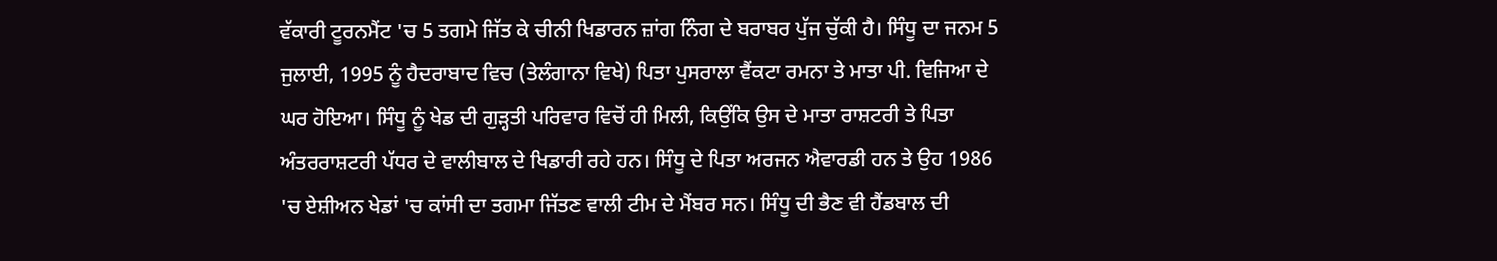ਵੱਕਾਰੀ ਟੂਰਨਮੈਂਟ 'ਚ 5 ਤਗਮੇ ਜਿੱਤ ਕੇ ਚੀਨੀ ਖਿਡਾਰਨ ਜ਼ਾਂਗ ਨਿੰਗ ਦੇ ਬਰਾਬਰ ਪੁੱਜ ਚੁੱਕੀ ਹੈ। ਸਿੰਧੂ ਦਾ ਜਨਮ 5 ਜੁਲਾਈ, 1995 ਨੂੰ ਹੈਦਰਾਬਾਦ ਵਿਚ (ਤੇਲੰਗਾਨਾ ਵਿਖੇ) ਪਿਤਾ ਪੁਸਰਾਲਾ ਵੈਂਕਟਾ ਰਮਨਾ ਤੇ ਮਾਤਾ ਪੀ. ਵਿਜਿਆ ਦੇ ਘਰ ਹੋਇਆ। ਸਿੰਧੂ ਨੂੰ ਖੇਡ ਦੀ ਗੁੜ੍ਹਤੀ ਪਰਿਵਾਰ ਵਿਚੋਂ ਹੀ ਮਿਲੀ, ਕਿਉਂਕਿ ਉਸ ਦੇ ਮਾਤਾ ਰਾਸ਼ਟਰੀ ਤੇ ਪਿਤਾ ਅੰਤਰਰਾਸ਼ਟਰੀ ਪੱਧਰ ਦੇ ਵਾਲੀਬਾਲ ਦੇ ਖਿਡਾਰੀ ਰਹੇ ਹਨ। ਸਿੰਧੂ ਦੇ ਪਿਤਾ ਅਰਜਨ ਐਵਾਰਡੀ ਹਨ ਤੇ ਉਹ 1986 'ਚ ਏਸ਼ੀਅਨ ਖੇਡਾਂ 'ਚ ਕਾਂਸੀ ਦਾ ਤਗਮਾ ਜਿੱਤਣ ਵਾਲੀ ਟੀਮ ਦੇ ਮੈਂਬਰ ਸਨ। ਸਿੰਧੂ ਦੀ ਭੈਣ ਵੀ ਹੈਂਡਬਾਲ ਦੀ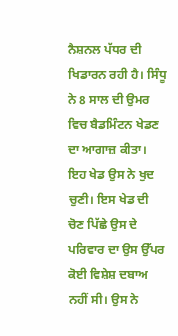ਨੈਸ਼ਨਲ ਪੱਧਰ ਦੀ ਖਿਡਾਰਨ ਰਹੀ ਹੈ। ਸਿੰਧੂ ਨੇ 8 ਸਾਲ ਦੀ ਉਮਰ ਵਿਚ ਬੈਡਮਿੰਟਨ ਖੇਡਣ ਦਾ ਆਗਾਜ਼ ਕੀਤਾ। ਇਹ ਖੇਡ ਉਸ ਨੇ ਖੁਦ ਚੁਣੀ। ਇਸ ਖੇਡ ਦੀ ਚੋਣ ਪਿੱਛੇ ਉਸ ਦੇ ਪਰਿਵਾਰ ਦਾ ਉਸ ਉੱਪਰ ਕੋਈ ਵਿਸ਼ੇਸ਼ ਦਬਾਅ ਨਹੀਂ ਸੀ। ਉਸ ਨੇ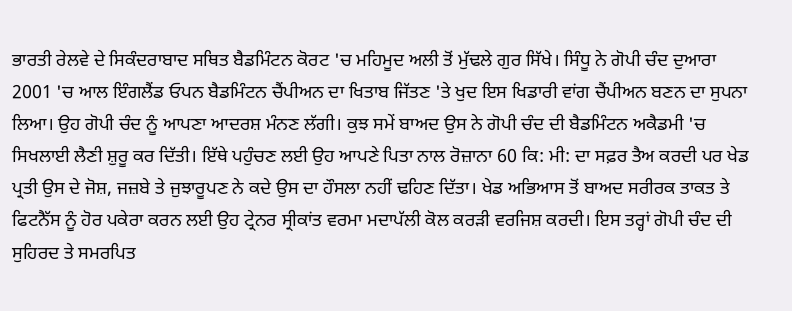ਭਾਰਤੀ ਰੇਲਵੇ ਦੇ ਸਿਕੰਦਰਾਬਾਦ ਸਥਿਤ ਬੈਡਮਿੰਟਨ ਕੋਰਟ 'ਚ ਮਹਿਮੂਦ ਅਲੀ ਤੋਂ ਮੁੱਢਲੇ ਗੁਰ ਸਿੱਖੇ। ਸਿੰਧੂ ਨੇ ਗੋਪੀ ਚੰਦ ਦੁਆਰਾ 2001 'ਚ ਆਲ ਇੰਗਲੈਂਡ ਓਪਨ ਬੈਡਮਿੰਟਨ ਚੈਂਪੀਅਨ ਦਾ ਖਿਤਾਬ ਜਿੱਤਣ 'ਤੇ ਖੁਦ ਇਸ ਖਿਡਾਰੀ ਵਾਂਗ ਚੈਂਪੀਅਨ ਬਣਨ ਦਾ ਸੁਪਨਾ ਲਿਆ। ਉਹ ਗੋਪੀ ਚੰਦ ਨੂੰ ਆਪਣਾ ਆਦਰਸ਼ ਮੰਨਣ ਲੱਗੀ। ਕੁਝ ਸਮੇਂ ਬਾਅਦ ਉਸ ਨੇ ਗੋਪੀ ਚੰਦ ਦੀ ਬੈਡਮਿੰਟਨ ਅਕੈਡਮੀ 'ਚ ਸਿਖਲਾਈ ਲੈਣੀ ਸ਼ੁਰੂ ਕਰ ਦਿੱਤੀ। ਇੱਥੇ ਪਹੁੰਚਣ ਲਈ ਉਹ ਆਪਣੇ ਪਿਤਾ ਨਾਲ ਰੋਜ਼ਾਨਾ 60 ਕਿ: ਮੀ: ਦਾ ਸਫ਼ਰ ਤੈਅ ਕਰਦੀ ਪਰ ਖੇਡ ਪ੍ਰਤੀ ਉਸ ਦੇ ਜੋਸ਼, ਜਜ਼ਬੇ ਤੇ ਜੁਝਾਰੂਪਣ ਨੇ ਕਦੇ ਉਸ ਦਾ ਹੌਸਲਾ ਨਹੀਂ ਢਹਿਣ ਦਿੱਤਾ। ਖੇਡ ਅਭਿਆਸ ਤੋਂ ਬਾਅਦ ਸਰੀਰਕ ਤਾਕਤ ਤੇ ਫਿਟਨੈੱਸ ਨੂੰ ਹੋਰ ਪਕੇਰਾ ਕਰਨ ਲਈ ਉਹ ਟ੍ਰੇਨਰ ਸ੍ਰੀਕਾਂਤ ਵਰਮਾ ਮਦਾਪੱਲੀ ਕੋਲ ਕਰੜੀ ਵਰਜਿਸ਼ ਕਰਦੀ। ਇਸ ਤਰ੍ਹਾਂ ਗੋਪੀ ਚੰਦ ਦੀ ਸੁਹਿਰਦ ਤੇ ਸਮਰਪਿਤ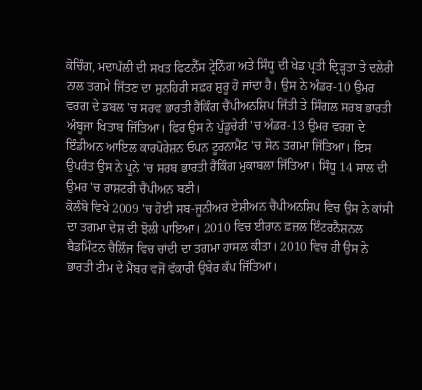ਕੋਚਿੰਗ, ਮਦਾਪੱਲੀ ਦੀ ਸਖਤ ਫਿਟਨੈੱਸ ਟ੍ਰੇਨਿੰਗ ਅਤੇ ਸਿੰਧੂ ਦੀ ਖੇਡ ਪ੍ਰਤੀ ਦ੍ਰਿੜ੍ਹਤਾ ਤੇ ਦਲੇਰੀ ਨਾਲ ਤਗਮੇ ਜਿੱਤਣ ਦਾ ਸੁਨਹਿਰੀ ਸਫ਼ਰ ਸ਼ੁਰੂ ਹੋ ਜਾਂਦਾ ਹੈ। ਉਸ ਨੇ ਅੰਡਰ-10 ਉਮਰ ਵਰਗ ਦੇ ਡਬਲ 'ਚ ਸਰਵ ਭਾਰਤੀ ਰੈਂਕਿੰਗ ਚੈਂਪੀਅਨਸ਼ਿਪ ਜਿੱਤੀ ਤੇ ਸਿੰਗਲ ਸਰਬ ਭਾਰਤੀ ਅੰਬੂਜਾ ਖਿਤਾਬ ਜਿੱਤਿਆ। ਫਿਰ ਉਸ ਨੇ ਪੁੱਡੂਚੇਰੀ 'ਚ ਅੰਡਰ-13 ਉਮਰ ਵਰਗ ਦੇ ਇੰਡੀਅਨ ਆਇਲ ਕਾਰਪੋਰੇਸ਼ਨ ਓਪਨ ਟੂਰਨਾਮੈਂਟ 'ਚ ਸੋਨ ਤਗਮਾ ਜਿੱਤਿਆ। ਇਸ ਉਪਰੰਤ ਉਸ ਨੇ ਪੂਨੇ 'ਚ ਸਰਬ ਭਾਰਤੀ ਰੈਂਕਿੰਗ ਮੁਕਾਬਲਾ ਜਿੱਤਿਆ। ਸਿੰਧੂ 14 ਸਾਲ ਦੀ ਉਮਰ 'ਚ ਰਾਸ਼ਟਰੀ ਚੈਂਪੀਅਨ ਬਣੀ।
ਕੋਲੰਬੋ ਵਿਖੇ 2009 'ਚ ਹੋਈ ਸਬ-ਜੂਨੀਅਰ ਏਸ਼ੀਅਨ ਚੈਂਪੀਅਨਸ਼ਿਪ ਵਿਚ ਉਸ ਨੇ ਕਾਂਸੀ ਦਾ ਤਗਮਾ ਦੇਸ਼ ਦੀ ਝੋਲੀ ਪਾਇਆ। 2010 ਵਿਚ ਈਰਾਨ ਫ਼ਜ਼ਲ ਇੰਟਰਨੈਸ਼ਨਲ ਬੈਡਮਿੰਟਨ ਚੈਲਿੰਜ ਵਿਚ ਚਾਂਦੀ ਦਾ ਤਗਮਾ ਹਾਸਲ ਕੀਤਾ। 2010 ਵਿਚ ਹੀ ਉਸ ਨੇ ਭਾਰਤੀ ਟੀਮ ਦੇ ਮੈਂਬਰ ਵਜੋਂ ਵੱਕਾਰੀ ਉਬੇਰ ਕੱਪ ਜਿੱਤਿਆ।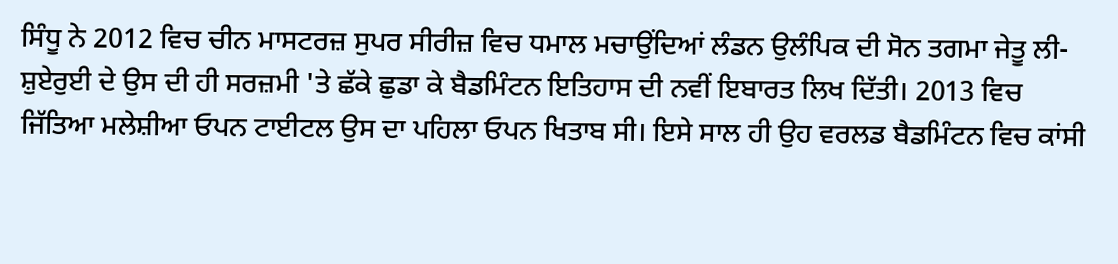ਸਿੰਧੂ ਨੇ 2012 ਵਿਚ ਚੀਨ ਮਾਸਟਰਜ਼ ਸੁਪਰ ਸੀਰੀਜ਼ ਵਿਚ ਧਮਾਲ ਮਚਾਉਂਦਿਆਂ ਲੰਡਨ ਉਲੰਪਿਕ ਦੀ ਸੋਨ ਤਗਮਾ ਜੇਤੂ ਲੀ-ਸ਼ੁਏਰੁਈ ਦੇ ਉਸ ਦੀ ਹੀ ਸਰਜ਼ਮੀ 'ਤੇ ਛੱਕੇ ਛੁਡਾ ਕੇ ਬੈਡਮਿੰਟਨ ਇਤਿਹਾਸ ਦੀ ਨਵੀਂ ਇਬਾਰਤ ਲਿਖ ਦਿੱਤੀ। 2013 ਵਿਚ ਜਿੱਤਿਆ ਮਲੇਸ਼ੀਆ ਓਪਨ ਟਾਈਟਲ ਉਸ ਦਾ ਪਹਿਲਾ ਓਪਨ ਖਿਤਾਬ ਸੀ। ਇਸੇ ਸਾਲ ਹੀ ਉਹ ਵਰਲਡ ਬੈਡਮਿੰਟਨ ਵਿਚ ਕਾਂਸੀ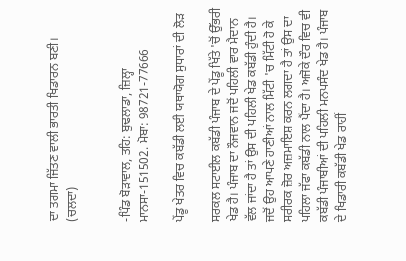ਦਾ ਤਗਮਾ ਜਿੱਤਣ ਵਾਲੀ ਭਾਰਤੀ ਖਿਡਾਰਨ ਬਣੀ। (ਚਲਦਾ)


-ਪਿੰਡ ਬੋੜਾਵਾਲ, ਤਹਿ: ਬੁਢਲਾਡਾ, ਜ਼ਿਲ੍ਹਾ
ਮਾਨਸਾ-151502. ਮੋਬਾ: 98721-77666

ਪੇਂਡੂ ਖੇਤਰ ਵਿਚ ਕਬੱਡੀ ਲਈ ਯਥਾਯੋਗ ਸੁਧਾਰਾਂ ਦੀ ਲੋੜ

ਸਰਕਲ ਸਟਾਈਲ ਕਬੱਡੀ ਪੰਜਾਬ ਦੇ ਪੇਂਡੂ ਖਿੱਤੇ 'ਚੋਂ ਉੱਭਰੀ ਖੇਡ ਹੈ। ਪੰਜਾਬ ਦਾ ਨੌਜਵਾਨ ਜਦੋਂ ਪਹਿਲੀ ਵਾਰ ਮੈਦਾਨ ਵੱਲ ਜਾਂਦਾ ਹੈ ਤਾਂ ਉਸ ਦੀ ਪਹਿਲੀ ਖੇਡ ਕਬੱਡੀ ਹੁੰਦੀ ਹੈ। ਜਦੋਂ ਉਹ ਆਪਣੇ ਹਾਣੀਆਂ ਨਾਲ ਮਿੱਟੀ 'ਚ ਮਿੱਟੀ ਹੋ ਕੇ ਸਰੀਰਕ ਜ਼ੋਰ ਅਜ਼ਮਾਇਸ਼ ਕਰਨ ਲਗਦਾ ਹੈ ਤਾਂ ਉਸ ਦਾ ਪਹਿਲਾ ਜੱਫਾ ਕਬੱਡੀ ਨਾਲ ਪੈਂਦਾ ਹੈ। ਅਜੋਕੇ ਦੌਰ ਵਿਚ ਵੀ ਕਬੱਡੀ ਪੰਜਾਬੀਆਂ ਦੀ ਪਹਿਲੀ ਮਨਪਸੰਦ ਖੇਡ ਹੈ। ਪੰਜਾਬ ਦੇ ਖਿਡਾਰੀ ਕਬੱਡੀ ਖੇਡ ਰਾਹੀਂ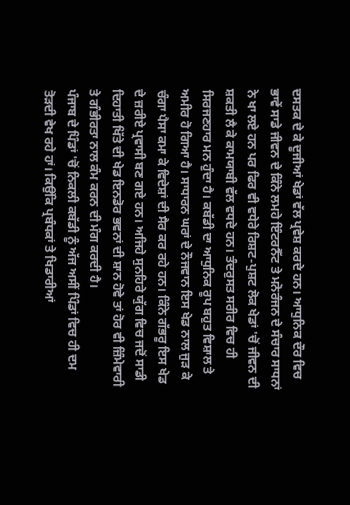ਦਸਤਕ ਦੇ ਕੇ ਦੂਜੀਆਂ ਖੇਡਾਂ ਵੱਲ ਪ੍ਰਵੇਸ਼ ਕਰਦੇ ਹਨ। ਆਧੁਨਿਕ ਦੌਰ ਵਿਚ ਭਾਵੇਂ ਸਾਡੇ ਜੀਵਨ ਦੇ ਕਿੰਨੇ ਲਮਹੇ ਇੰਟਰਨੈੱਟ ਤੇ ਮਨੋਰੰਜਨ ਦੇ ਸੰਚਾਰ ਸਾਧਨਾਂ ਨੇ ਖਾ ਲਏ ਹਨ ਪਰ ਫਿਰ ਵੀ ਵਧੇਰੇ ਰਿਸ਼ਟ-ਪੁਸ਼ਟ ਲੋਕ ਖੇਡਾਂ 'ਚੋਂ ਜੀਵਨ ਦੀ ਸ਼ਕਤੀ ਲੈ ਕੇ ਕਾਮਯਾਬੀ ਵੱਲ ਵਧਦੇ ਹਨ। ਤੰਦਰੁਸਤ ਸਰੀਰ ਵਿਚ ਹੀ ਸਿਰਜਣਹਾਰ ਮਨ ਹੁੰਦਾ ਹੈ। ਕਬੱਡੀ ਦਾ ਆਧੁਨਿਕ ਰੂਪ ਬਹੁਤ ਵਿਸ਼ਾਲ ਤੇ ਅਮੀਰ ਹੋ ਗਿਆ ਹੈ। ਸਾਧਾਰਨ ਘਰਾਂ ਦੇ ਨੌਜਵਾਨ ਇਸ ਖੇਡ ਨਾਲ ਜੁੜ ਕੇ ਚੰਗਾ ਪੈਸਾ ਕਮਾ ਕੇ ਵਿਦੇਸ਼ਾਂ ਦੀ ਸੈਰ ਕਰ ਰਹੇ ਹਨ। ਕਿੰਨੇ ਗੱਭਰੂ ਇਸ ਖੇਡ ਦੇ ਜ਼ਰੀਏ ਪ੍ਰਵਾਸੀ ਬਣ ਗਏ ਹਨ। ਅਜਿਹੇ ਸੁਨਹਿਰੇ ਯੁੱਗ ਵਿਚ ਜਦੋਂ ਸਾਡੀ ਦਿਹਾਤੀ ਖਿੱਤੇ ਦੀ ਖੇਡ ਇਨਡੋਰ ਭਵਨਾਂ ਦੀ ਸ਼ਾਨ ਹੋਵੇ ਤਾਂ ਹੋਰ ਵੀ ਜ਼ਿੰਮੇਵਾਰੀ ਤੇ ਗੰਭੀਰਤਾ ਨਾਲ ਕੰਮ ਕਰਨ ਦੀ ਮੰਗ ਕਰਦੀ ਹੈ।
ਪੰਜਾਬ ਦੇ ਪਿੰਡਾਂ 'ਚੋਂ ਨਿਕਲੀ ਕਬੱਡੀ ਨੂੰ ਅੱਜ ਅਸੀਂ ਪਿੰਡਾਂ ਵਿਚ ਹੀ ਦਮ ਤੋੜਦੀ ਵੇਖ ਰਹੇ ਹਾਂ। ਕਿਉਂਕਿ ਪ੍ਰਬੰਧਕਾਂ ਤੇ ਖਿਡਾਰੀਆਂ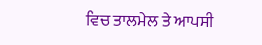ਵਿਚ ਤਾਲਮੇਲ ਤੇ ਆਪਸੀ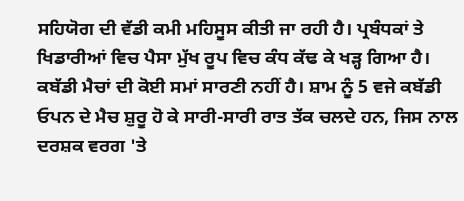ਸਹਿਯੋਗ ਦੀ ਵੱਡੀ ਕਮੀ ਮਹਿਸੂਸ ਕੀਤੀ ਜਾ ਰਹੀ ਹੈ। ਪ੍ਰਬੰਧਕਾਂ ਤੇ ਖਿਡਾਰੀਆਂ ਵਿਚ ਪੈਸਾ ਮੁੱਖ ਰੂਪ ਵਿਚ ਕੰਧ ਕੱਢ ਕੇ ਖੜ੍ਹ ਗਿਆ ਹੈ। ਕਬੱਡੀ ਮੈਚਾਂ ਦੀ ਕੋਈ ਸਮਾਂ ਸਾਰਣੀ ਨਹੀਂ ਹੈ। ਸ਼ਾਮ ਨੂੰ 5 ਵਜੇ ਕਬੱਡੀ ਓਪਨ ਦੇ ਮੈਚ ਸ਼ੁਰੂ ਹੋ ਕੇ ਸਾਰੀ-ਸਾਰੀ ਰਾਤ ਤੱਕ ਚਲਦੇ ਹਨ, ਜਿਸ ਨਾਲ ਦਰਸ਼ਕ ਵਰਗ 'ਤੇ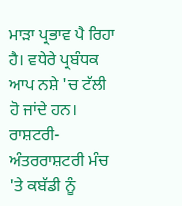ਮਾੜਾ ਪ੍ਰਭਾਵ ਪੈ ਰਿਹਾ ਹੈ। ਵਧੇਰੇ ਪ੍ਰਬੰਧਕ ਆਪ ਨਸ਼ੇ 'ਚ ਟੱਲੀ ਹੋ ਜਾਂਦੇ ਹਨ।
ਰਾਸ਼ਟਰੀ-ਅੰਤਰਰਾਸ਼ਟਰੀ ਮੰਚ 'ਤੇ ਕਬੱਡੀ ਨੂੰ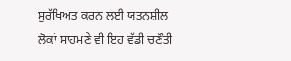ਸੁਰੱਖਿਅਤ ਕਰਨ ਲਈ ਯਤਨਸ਼ੀਲ ਲੋਕਾਂ ਸਾਹਮਣੇ ਵੀ ਇਹ ਵੱਡੀ ਚਣੌਤੀ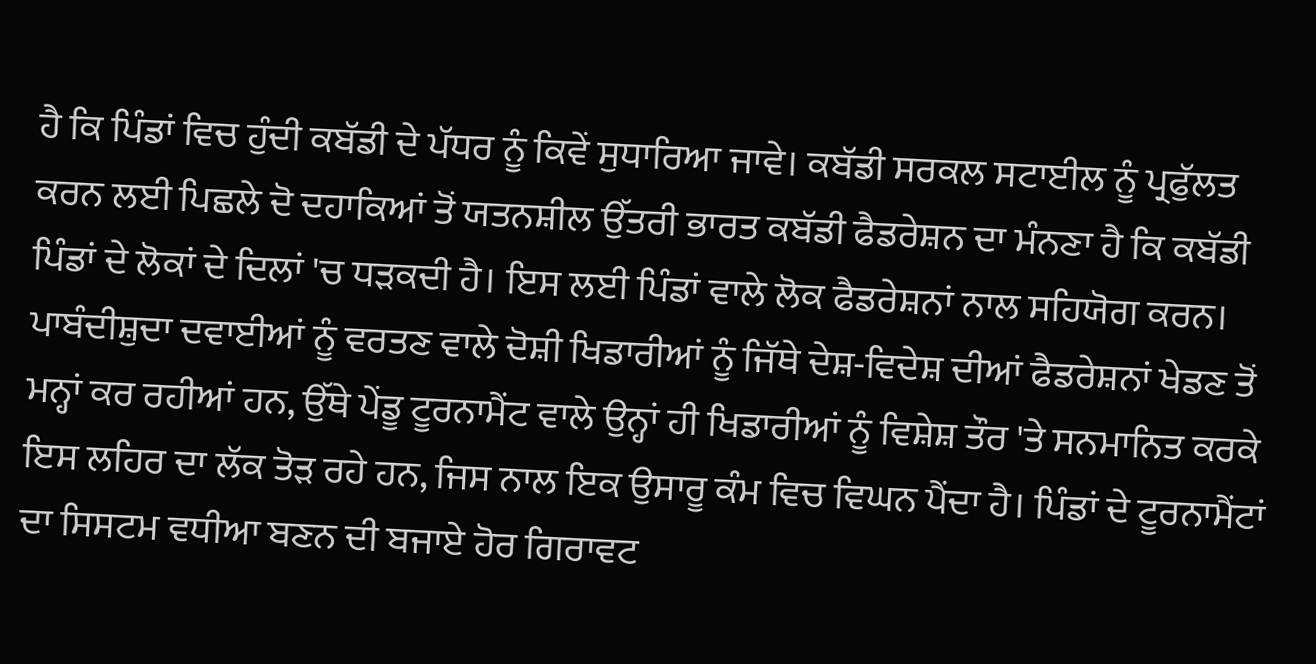ਹੈ ਕਿ ਪਿੰਡਾਂ ਵਿਚ ਹੁੰਦੀ ਕਬੱਡੀ ਦੇ ਪੱਧਰ ਨੂੰ ਕਿਵੇਂ ਸੁਧਾਰਿਆ ਜਾਵੇ। ਕਬੱਡੀ ਸਰਕਲ ਸਟਾਈਲ ਨੂੰ ਪ੍ਰਫੁੱਲਤ ਕਰਨ ਲਈ ਪਿਛਲੇ ਦੋ ਦਹਾਕਿਆਂ ਤੋਂ ਯਤਨਸ਼ੀਲ ਉੱਤਰੀ ਭਾਰਤ ਕਬੱਡੀ ਫੈਡਰੇਸ਼ਨ ਦਾ ਮੰਨਣਾ ਹੈ ਕਿ ਕਬੱਡੀ ਪਿੰਡਾਂ ਦੇ ਲੋਕਾਂ ਦੇ ਦਿਲਾਂ 'ਚ ਧੜਕਦੀ ਹੈ। ਇਸ ਲਈ ਪਿੰਡਾਂ ਵਾਲੇ ਲੋਕ ਫੈਡਰੇਸ਼ਨਾਂ ਨਾਲ ਸਹਿਯੋਗ ਕਰਨ।
ਪਾਬੰਦੀਸ਼ੁਦਾ ਦਵਾਈਆਂ ਨੂੰ ਵਰਤਣ ਵਾਲੇ ਦੋਸ਼ੀ ਖਿਡਾਰੀਆਂ ਨੂੰ ਜਿੱਥੇ ਦੇਸ਼-ਵਿਦੇਸ਼ ਦੀਆਂ ਫੈਡਰੇਸ਼ਨਾਂ ਖੇਡਣ ਤੋਂ ਮਨ੍ਹਾਂ ਕਰ ਰਹੀਆਂ ਹਨ, ਉੱਥੇ ਪੇਂਡੂ ਟੂਰਨਾਮੈਂਟ ਵਾਲੇ ਉਨ੍ਹਾਂ ਹੀ ਖਿਡਾਰੀਆਂ ਨੂੰ ਵਿਸ਼ੇਸ਼ ਤੌਰ 'ਤੇ ਸਨਮਾਨਿਤ ਕਰਕੇ ਇਸ ਲਹਿਰ ਦਾ ਲੱਕ ਤੋੜ ਰਹੇ ਹਨ, ਜਿਸ ਨਾਲ ਇਕ ਉਸਾਰੂ ਕੰਮ ਵਿਚ ਵਿਘਨ ਪੈਂਦਾ ਹੈ। ਪਿੰਡਾਂ ਦੇ ਟੂਰਨਾਮੈਂਟਾਂ ਦਾ ਸਿਸਟਮ ਵਧੀਆ ਬਣਨ ਦੀ ਬਜਾਏ ਹੋਰ ਗਿਰਾਵਟ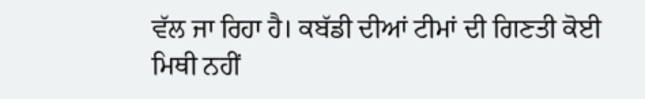ਵੱਲ ਜਾ ਰਿਹਾ ਹੈ। ਕਬੱਡੀ ਦੀਆਂ ਟੀਮਾਂ ਦੀ ਗਿਣਤੀ ਕੋਈ ਮਿਥੀ ਨਹੀਂ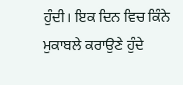ਹੁੰਦੀ। ਇਕ ਦਿਨ ਵਿਚ ਕਿੰਨੇ ਮੁਕਾਬਲੇ ਕਰਾਉਣੇ ਹੁੰਦੇ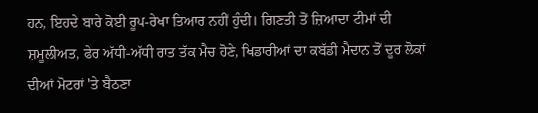ਹਨ, ਇਹਦੇ ਬਾਰੇ ਕੋਈ ਰੂਪ-ਰੇਖਾ ਤਿਆਰ ਨਹੀਂ ਹੁੰਦੀ। ਗਿਣਤੀ ਤੋਂ ਜ਼ਿਆਦਾ ਟੀਮਾਂ ਦੀ ਸ਼ਮੂਲੀਅਤ, ਫੇਰ ਅੱਧੀ-ਅੱਧੀ ਰਾਤ ਤੱਕ ਮੈਚ ਹੋਣੇ, ਖਿਡਾਰੀਆਂ ਦਾ ਕਬੱਡੀ ਮੈਦਾਨ ਤੋਂ ਦੂਰ ਲੋਕਾਂ ਦੀਆਂ ਮੋਟਰਾਂ 'ਤੇ ਬੈਠਣਾ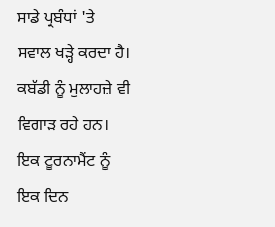ਸਾਡੇ ਪ੍ਰਬੰਧਾਂ 'ਤੇ ਸਵਾਲ ਖੜ੍ਹੇ ਕਰਦਾ ਹੈ। ਕਬੱਡੀ ਨੂੰ ਮੁਲਾਹਜ਼ੇ ਵੀ ਵਿਗਾੜ ਰਹੇ ਹਨ। ਇਕ ਟੂਰਨਾਮੈਂਟ ਨੂੰ ਇਕ ਦਿਨ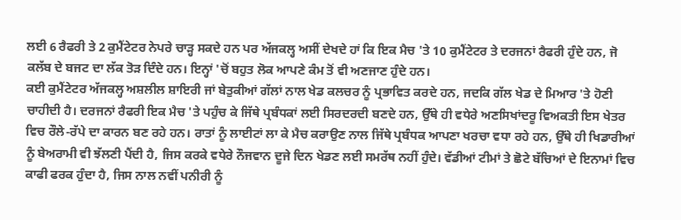ਲਈ 6 ਰੈਫਰੀ ਤੇ 2 ਕੁਮੈਂਟੇਟਰ ਨੇਪਰੇ ਚਾੜ੍ਹ ਸਕਦੇ ਹਨ ਪਰ ਅੱਜਕਲ੍ਹ ਅਸੀਂ ਦੇਖਦੇ ਹਾਂ ਕਿ ਇਕ ਮੈਚ 'ਤੇ 10 ਕੁਮੈਂਟੇਟਰ ਤੇ ਦਰਜਨਾਂ ਰੈਫਰੀ ਹੁੰਦੇ ਹਨ, ਜੋ ਕਲੱਬ ਦੇ ਬਜਟ ਦਾ ਲੱਕ ਤੋੜ ਦਿੰਦੇ ਹਨ। ਇਨ੍ਹਾਂ 'ਚੋਂ ਬਹੁਤ ਲੋਕ ਆਪਣੇ ਕੰਮ ਤੋਂ ਵੀ ਅਣਜਾਣ ਹੁੰਦੇ ਹਨ।
ਕਈ ਕੁਮੈਂਟੇਟਰ ਅੱਜਕਲ੍ਹ ਅਸ਼ਲੀਲ ਸ਼ਾਇਰੀ ਜਾਂ ਬੇਤੁਕੀਆਂ ਗੱਲਾਂ ਨਾਲ ਖੇਡ ਕਲਚਰ ਨੂੰ ਪ੍ਰਭਾਵਿਤ ਕਰਦੇ ਹਨ, ਜਦਕਿ ਗੱਲ ਖੇਡ ਦੇ ਮਿਆਰ 'ਤੇ ਹੋਣੀ ਚਾਹੀਦੀ ਹੈ। ਦਰਜਨਾਂ ਰੈਫਰੀ ਇਕ ਮੈਚ 'ਤੇ ਪਹੁੰਚ ਕੇ ਜਿੱਥੇ ਪ੍ਰਬੰਧਕਾਂ ਲਈ ਸਿਰਦਰਦੀ ਬਣਦੇ ਹਨ, ਉੱਥੇ ਹੀ ਵਧੇਰੇ ਅਣਸਿਖਾਂਦਰੂ ਵਿਅਕਤੀ ਇਸ ਖੇਤਰ ਵਿਚ ਰੌਲੇ-ਰੱਪੇ ਦਾ ਕਾਰਨ ਬਣ ਰਹੇ ਹਨ। ਰਾਤਾਂ ਨੂੰ ਲਾਈਟਾਂ ਲਾ ਕੇ ਮੈਚ ਕਰਾਉਣ ਨਾਲ ਜਿੱਥੇ ਪ੍ਰਬੰਧਕ ਆਪਣਾ ਖਰਚਾ ਵਧਾ ਰਹੇ ਹਨ, ਉੱਥੇ ਹੀ ਖਿਡਾਰੀਆਂ ਨੂੰ ਬੇਅਰਾਮੀ ਵੀ ਝੱਲਣੀ ਪੈਂਦੀ ਹੈ, ਜਿਸ ਕਰਕੇ ਵਧੇਰੇ ਨੌਜਵਾਨ ਦੂਜੇ ਦਿਨ ਖੇਡਣ ਲਈ ਸਮਰੱਥ ਨਹੀਂ ਹੁੰਦੇ। ਵੱਡੀਆਂ ਟੀਮਾਂ ਤੇ ਛੋਟੇ ਬੱਚਿਆਂ ਦੇ ਇਨਾਮਾਂ ਵਿਚ ਕਾਫੀ ਫਰਕ ਹੁੰਦਾ ਹੈ, ਜਿਸ ਨਾਲ ਨਵੀਂ ਪਨੀਰੀ ਨੂੰ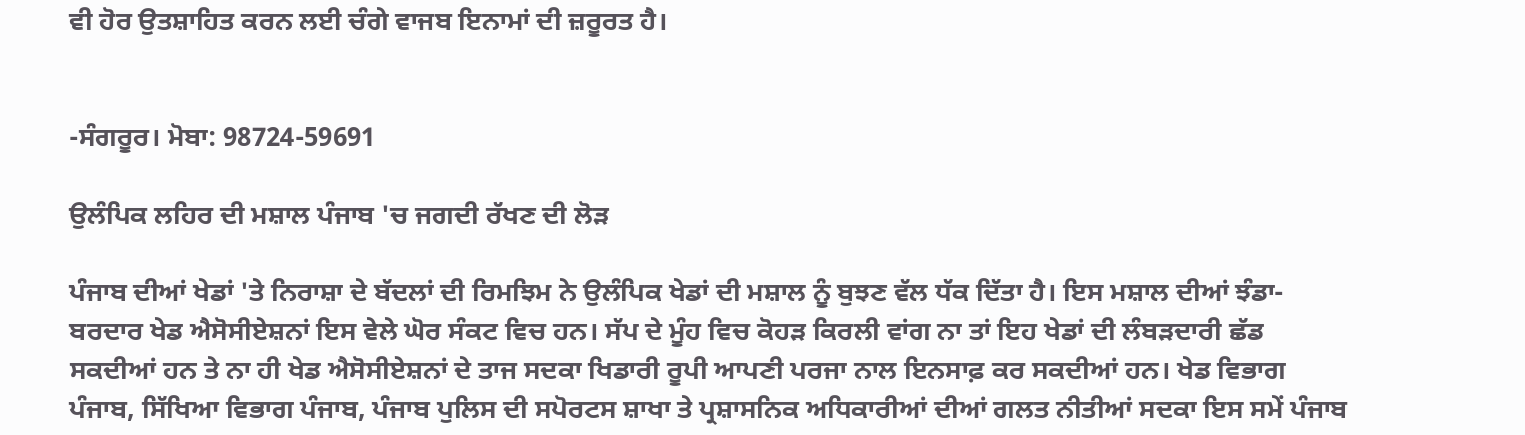ਵੀ ਹੋਰ ਉਤਸ਼ਾਹਿਤ ਕਰਨ ਲਈ ਚੰਗੇ ਵਾਜਬ ਇਨਾਮਾਂ ਦੀ ਜ਼ਰੂਰਤ ਹੈ।


-ਸੰਗਰੂਰ। ਮੋਬਾ: 98724-59691

ਉਲੰਪਿਕ ਲਹਿਰ ਦੀ ਮਸ਼ਾਲ ਪੰਜਾਬ 'ਚ ਜਗਦੀ ਰੱਖਣ ਦੀ ਲੋੜ

ਪੰਜਾਬ ਦੀਆਂ ਖੇਡਾਂ 'ਤੇ ਨਿਰਾਸ਼ਾ ਦੇ ਬੱਦਲਾਂ ਦੀ ਰਿਮਝਿਮ ਨੇ ਉਲੰਪਿਕ ਖੇਡਾਂ ਦੀ ਮਸ਼ਾਲ ਨੂੰ ਬੁਝਣ ਵੱਲ ਧੱਕ ਦਿੱਤਾ ਹੈ। ਇਸ ਮਸ਼ਾਲ ਦੀਆਂ ਝੰਡਾ- ਬਰਦਾਰ ਖੇਡ ਐਸੋਸੀਏਸ਼ਨਾਂ ਇਸ ਵੇਲੇ ਘੋਰ ਸੰਕਟ ਵਿਚ ਹਨ। ਸੱਪ ਦੇ ਮੂੰਹ ਵਿਚ ਕੋਹੜ ਕਿਰਲੀ ਵਾਂਗ ਨਾ ਤਾਂ ਇਹ ਖੇਡਾਂ ਦੀ ਲੰਬੜਦਾਰੀ ਛੱਡ ਸਕਦੀਆਂ ਹਨ ਤੇ ਨਾ ਹੀ ਖੇਡ ਐਸੋਸੀਏਸ਼ਨਾਂ ਦੇ ਤਾਜ ਸਦਕਾ ਖਿਡਾਰੀ ਰੂਪੀ ਆਪਣੀ ਪਰਜਾ ਨਾਲ ਇਨਸਾਫ਼ ਕਰ ਸਕਦੀਆਂ ਹਨ। ਖੇਡ ਵਿਭਾਗ ਪੰਜਾਬ, ਸਿੱਖਿਆ ਵਿਭਾਗ ਪੰਜਾਬ, ਪੰਜਾਬ ਪੁਲਿਸ ਦੀ ਸਪੋਰਟਸ ਸ਼ਾਖਾ ਤੇ ਪ੍ਰਸ਼ਾਸਨਿਕ ਅਧਿਕਾਰੀਆਂ ਦੀਆਂ ਗਲਤ ਨੀਤੀਆਂ ਸਦਕਾ ਇਸ ਸਮੇਂ ਪੰਜਾਬ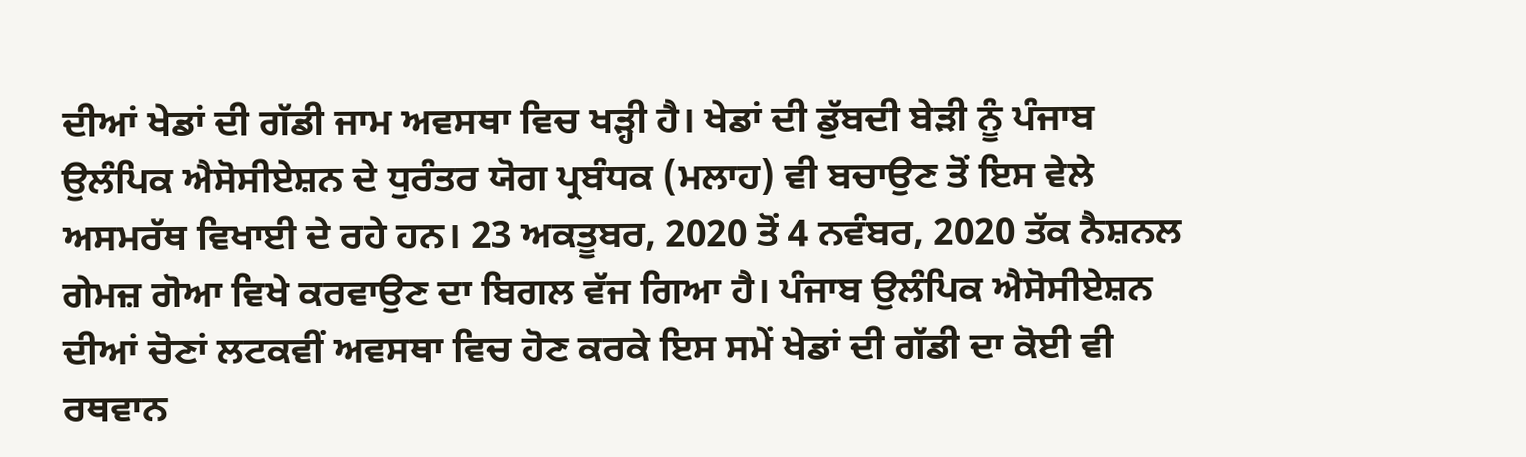ਦੀਆਂ ਖੇਡਾਂ ਦੀ ਗੱਡੀ ਜਾਮ ਅਵਸਥਾ ਵਿਚ ਖੜ੍ਹੀ ਹੈ। ਖੇਡਾਂ ਦੀ ਡੁੱਬਦੀ ਬੇੜੀ ਨੂੰ ਪੰਜਾਬ ਉਲੰਪਿਕ ਐਸੋਸੀਏਸ਼ਨ ਦੇ ਧੁਰੰਤਰ ਯੋਗ ਪ੍ਰਬੰਧਕ (ਮਲਾਹ) ਵੀ ਬਚਾਉਣ ਤੋਂ ਇਸ ਵੇਲੇ ਅਸਮਰੱਥ ਵਿਖਾਈ ਦੇ ਰਹੇ ਹਨ। 23 ਅਕਤੂਬਰ, 2020 ਤੋਂ 4 ਨਵੰਬਰ, 2020 ਤੱਕ ਨੈਸ਼ਨਲ ਗੇਮਜ਼ ਗੋਆ ਵਿਖੇ ਕਰਵਾਉਣ ਦਾ ਬਿਗਲ ਵੱਜ ਗਿਆ ਹੈ। ਪੰਜਾਬ ਉਲੰਪਿਕ ਐਸੋਸੀਏਸ਼ਨ ਦੀਆਂ ਚੋਣਾਂ ਲਟਕਵੀਂ ਅਵਸਥਾ ਵਿਚ ਹੋਣ ਕਰਕੇ ਇਸ ਸਮੇਂ ਖੇਡਾਂ ਦੀ ਗੱਡੀ ਦਾ ਕੋਈ ਵੀ ਰਥਵਾਨ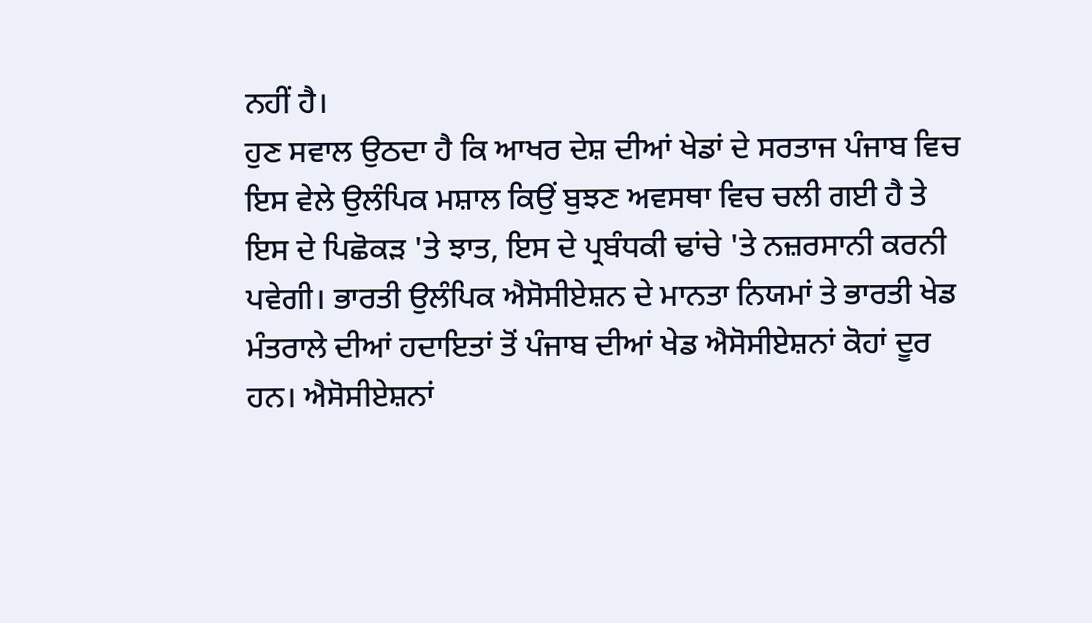ਨਹੀਂ ਹੈ।
ਹੁਣ ਸਵਾਲ ਉਠਦਾ ਹੈ ਕਿ ਆਖਰ ਦੇਸ਼ ਦੀਆਂ ਖੇਡਾਂ ਦੇ ਸਰਤਾਜ ਪੰਜਾਬ ਵਿਚ ਇਸ ਵੇਲੇ ਉਲੰਪਿਕ ਮਸ਼ਾਲ ਕਿਉਂ ਬੁਝਣ ਅਵਸਥਾ ਵਿਚ ਚਲੀ ਗਈ ਹੈ ਤੇ ਇਸ ਦੇ ਪਿਛੋਕੜ 'ਤੇ ਝਾਤ, ਇਸ ਦੇ ਪ੍ਰਬੰਧਕੀ ਢਾਂਚੇ 'ਤੇ ਨਜ਼ਰਸਾਨੀ ਕਰਨੀ ਪਵੇਗੀ। ਭਾਰਤੀ ਉਲੰਪਿਕ ਐਸੋਸੀਏਸ਼ਨ ਦੇ ਮਾਨਤਾ ਨਿਯਮਾਂ ਤੇ ਭਾਰਤੀ ਖੇਡ ਮੰਤਰਾਲੇ ਦੀਆਂ ਹਦਾਇਤਾਂ ਤੋਂ ਪੰਜਾਬ ਦੀਆਂ ਖੇਡ ਐਸੋਸੀਏਸ਼ਨਾਂ ਕੋਹਾਂ ਦੂਰ ਹਨ। ਐਸੋਸੀਏਸ਼ਨਾਂ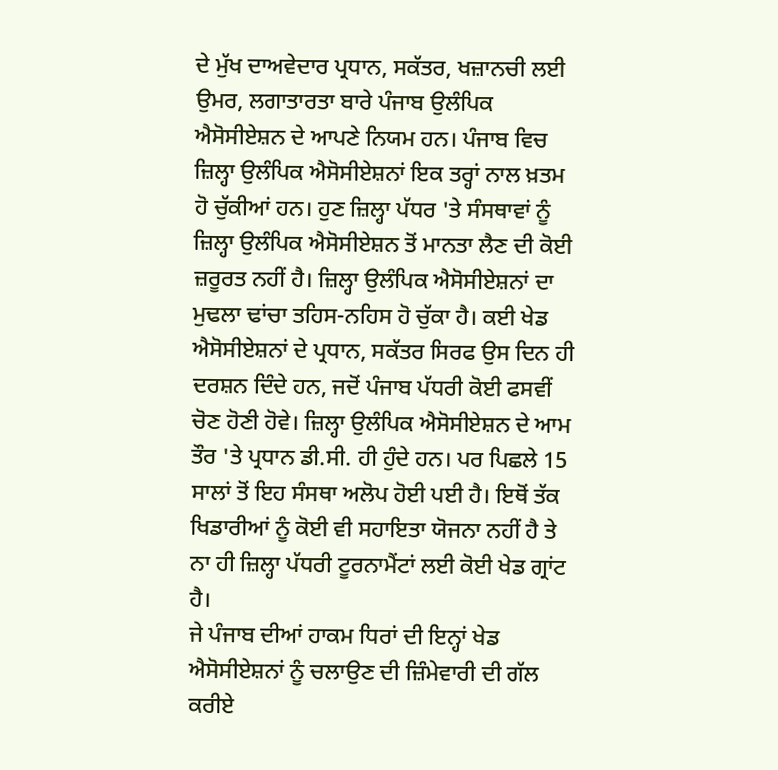ਦੇ ਮੁੱਖ ਦਾਅਵੇਦਾਰ ਪ੍ਰਧਾਨ, ਸਕੱਤਰ, ਖਜ਼ਾਨਚੀ ਲਈ ਉਮਰ, ਲਗਾਤਾਰਤਾ ਬਾਰੇ ਪੰਜਾਬ ਉਲੰਪਿਕ ਐਸੋਸੀਏਸ਼ਨ ਦੇ ਆਪਣੇ ਨਿਯਮ ਹਨ। ਪੰਜਾਬ ਵਿਚ ਜ਼ਿਲ੍ਹਾ ਉਲੰਪਿਕ ਐਸੋਸੀਏਸ਼ਨਾਂ ਇਕ ਤਰ੍ਹਾਂ ਨਾਲ ਖ਼ਤਮ ਹੋ ਚੁੱਕੀਆਂ ਹਨ। ਹੁਣ ਜ਼ਿਲ੍ਹਾ ਪੱਧਰ 'ਤੇ ਸੰਸਥਾਵਾਂ ਨੂੰ ਜ਼ਿਲ੍ਹਾ ਉਲੰਪਿਕ ਐਸੋਸੀਏਸ਼ਨ ਤੋਂ ਮਾਨਤਾ ਲੈਣ ਦੀ ਕੋਈ ਜ਼ਰੂਰਤ ਨਹੀਂ ਹੈ। ਜ਼ਿਲ੍ਹਾ ਉਲੰਪਿਕ ਐਸੋਸੀਏਸ਼ਨਾਂ ਦਾ ਮੁਢਲਾ ਢਾਂਚਾ ਤਹਿਸ-ਨਹਿਸ ਹੋ ਚੁੱਕਾ ਹੈ। ਕਈ ਖੇਡ ਐਸੋਸੀਏਸ਼ਨਾਂ ਦੇ ਪ੍ਰਧਾਨ, ਸਕੱਤਰ ਸਿਰਫ ਉਸ ਦਿਨ ਹੀ ਦਰਸ਼ਨ ਦਿੰਦੇ ਹਨ, ਜਦੋਂ ਪੰਜਾਬ ਪੱਧਰੀ ਕੋਈ ਫਸਵੀਂ ਚੋਣ ਹੋਣੀ ਹੋਵੇ। ਜ਼ਿਲ੍ਹਾ ਉਲੰਪਿਕ ਐਸੋਸੀਏਸ਼ਨ ਦੇ ਆਮ ਤੌਰ 'ਤੇ ਪ੍ਰਧਾਨ ਡੀ.ਸੀ. ਹੀ ਹੁੰਦੇ ਹਨ। ਪਰ ਪਿਛਲੇ 15 ਸਾਲਾਂ ਤੋਂ ਇਹ ਸੰਸਥਾ ਅਲੋਪ ਹੋਈ ਪਈ ਹੈ। ਇਥੋਂ ਤੱਕ ਖਿਡਾਰੀਆਂ ਨੂੰ ਕੋਈ ਵੀ ਸਹਾਇਤਾ ਯੋਜਨਾ ਨਹੀਂ ਹੈ ਤੇ ਨਾ ਹੀ ਜ਼ਿਲ੍ਹਾ ਪੱਧਰੀ ਟੂਰਨਾਮੈਂਟਾਂ ਲਈ ਕੋਈ ਖੇਡ ਗ੍ਰਾਂਟ ਹੈ।
ਜੇ ਪੰਜਾਬ ਦੀਆਂ ਹਾਕਮ ਧਿਰਾਂ ਦੀ ਇਨ੍ਹਾਂ ਖੇਡ ਐਸੋਸੀਏਸ਼ਨਾਂ ਨੂੰ ਚਲਾਉਣ ਦੀ ਜ਼ਿੰਮੇਵਾਰੀ ਦੀ ਗੱਲ ਕਰੀਏ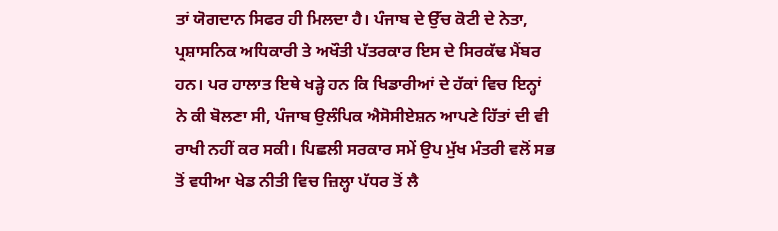ਤਾਂ ਯੋਗਦਾਨ ਸਿਫਰ ਹੀ ਮਿਲਦਾ ਹੈ। ਪੰਜਾਬ ਦੇ ਉੱਚ ਕੋਟੀ ਦੇ ਨੇਤਾ, ਪ੍ਰਸ਼ਾਸਨਿਕ ਅਧਿਕਾਰੀ ਤੇ ਅਖੌਤੀ ਪੱਤਰਕਾਰ ਇਸ ਦੇ ਸਿਰਕੱਢ ਮੈਂਬਰ ਹਨ। ਪਰ ਹਾਲਾਤ ਇਥੇ ਖੜ੍ਹੇ ਹਨ ਕਿ ਖਿਡਾਰੀਆਂ ਦੇ ਹੱਕਾਂ ਵਿਚ ਇਨ੍ਹਾਂ ਨੇ ਕੀ ਬੋਲਣਾ ਸੀ, ਪੰਜਾਬ ਉਲੰਪਿਕ ਐਸੋਸੀਏਸ਼ਨ ਆਪਣੇ ਹਿੱਤਾਂ ਦੀ ਵੀ ਰਾਖੀ ਨਹੀਂ ਕਰ ਸਕੀ। ਪਿਛਲੀ ਸਰਕਾਰ ਸਮੇਂ ਉਪ ਮੁੱਖ ਮੰਤਰੀ ਵਲੋਂ ਸਭ ਤੋਂ ਵਧੀਆ ਖੇਡ ਨੀਤੀ ਵਿਚ ਜ਼ਿਲ੍ਹਾ ਪੱਧਰ ਤੋਂ ਲੈ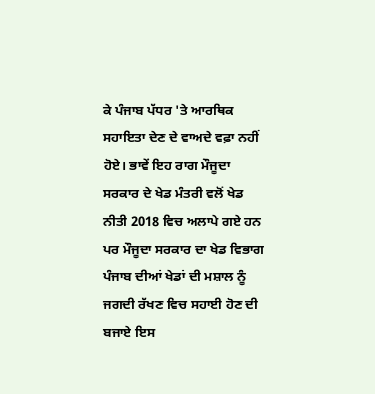ਕੇ ਪੰਜਾਬ ਪੱਧਰ 'ਤੇ ਆਰਥਿਕ ਸਹਾਇਤਾ ਦੇਣ ਦੇ ਵਾਅਦੇ ਵਫ਼ਾ ਨਹੀਂ ਹੋਏ। ਭਾਵੇਂ ਇਹ ਰਾਗ ਮੌਜੂਦਾ ਸਰਕਾਰ ਦੇ ਖੇਡ ਮੰਤਰੀ ਵਲੋਂ ਖੇਡ ਨੀਤੀ 2018 ਵਿਚ ਅਲਾਪੇ ਗਏ ਹਨ ਪਰ ਮੌਜੂਦਾ ਸਰਕਾਰ ਦਾ ਖੇਡ ਵਿਭਾਗ ਪੰਜਾਬ ਦੀਆਂ ਖੇਡਾਂ ਦੀ ਮਸ਼ਾਲ ਨੂੰ ਜਗਦੀ ਰੱਖਣ ਵਿਚ ਸਹਾਈ ਹੋਣ ਦੀ ਬਜਾਏ ਇਸ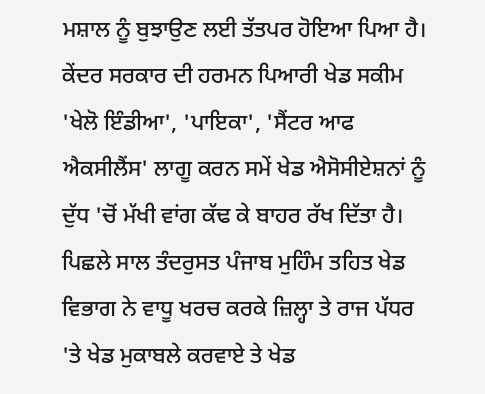ਮਸ਼ਾਲ ਨੂੰ ਬੁਝਾਉਣ ਲਈ ਤੱਤਪਰ ਹੋਇਆ ਪਿਆ ਹੈ। ਕੇਂਦਰ ਸਰਕਾਰ ਦੀ ਹਰਮਨ ਪਿਆਰੀ ਖੇਡ ਸਕੀਮ 'ਖੇਲੋ ਇੰਡੀਆ', 'ਪਾਇਕਾ', 'ਸੈਂਟਰ ਆਫ ਐਕਸੀਲੈਂਸ' ਲਾਗੂ ਕਰਨ ਸਮੇਂ ਖੇਡ ਐਸੋਸੀਏਸ਼ਨਾਂ ਨੂੰ ਦੁੱਧ 'ਚੋਂ ਮੱਖੀ ਵਾਂਗ ਕੱਢ ਕੇ ਬਾਹਰ ਰੱਖ ਦਿੱਤਾ ਹੈ। ਪਿਛਲੇ ਸਾਲ ਤੰਦਰੁਸਤ ਪੰਜਾਬ ਮੁਹਿੰਮ ਤਹਿਤ ਖੇਡ ਵਿਭਾਗ ਨੇ ਵਾਧੂ ਖਰਚ ਕਰਕੇ ਜ਼ਿਲ੍ਹਾ ਤੇ ਰਾਜ ਪੱਧਰ 'ਤੇ ਖੇਡ ਮੁਕਾਬਲੇ ਕਰਵਾਏ ਤੇ ਖੇਡ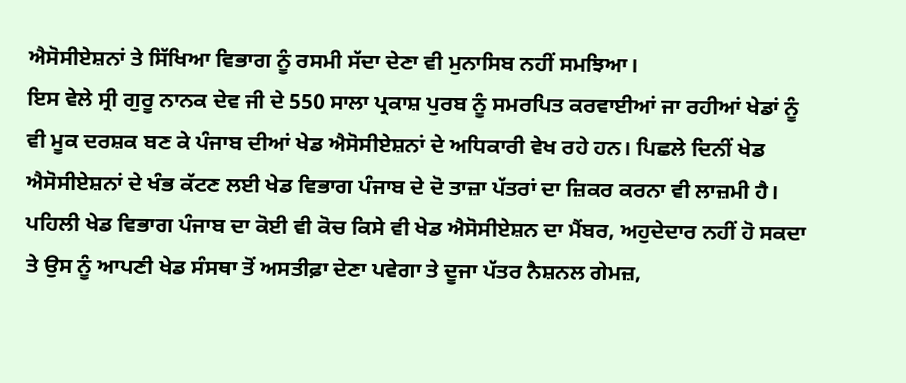ਐਸੋਸੀਏਸ਼ਨਾਂ ਤੇ ਸਿੱਖਿਆ ਵਿਭਾਗ ਨੂੰ ਰਸਮੀ ਸੱਦਾ ਦੇਣਾ ਵੀ ਮੁਨਾਸਿਬ ਨਹੀਂ ਸਮਝਿਆ।
ਇਸ ਵੇਲੇ ਸ੍ਰੀ ਗੁਰੂ ਨਾਨਕ ਦੇਵ ਜੀ ਦੇ 550 ਸਾਲਾ ਪ੍ਰਕਾਸ਼ ਪੁਰਬ ਨੂੰ ਸਮਰਪਿਤ ਕਰਵਾਈਆਂ ਜਾ ਰਹੀਆਂ ਖੇਡਾਂ ਨੂੰ ਵੀ ਮੂਕ ਦਰਸ਼ਕ ਬਣ ਕੇ ਪੰਜਾਬ ਦੀਆਂ ਖੇਡ ਐਸੋਸੀਏਸ਼ਨਾਂ ਦੇ ਅਧਿਕਾਰੀ ਵੇਖ ਰਹੇ ਹਨ। ਪਿਛਲੇ ਦਿਨੀਂ ਖੇਡ ਐਸੋਸੀਏਸ਼ਨਾਂ ਦੇ ਖੰਭ ਕੱਟਣ ਲਈ ਖੇਡ ਵਿਭਾਗ ਪੰਜਾਬ ਦੇ ਦੋ ਤਾਜ਼ਾ ਪੱਤਰਾਂ ਦਾ ਜ਼ਿਕਰ ਕਰਨਾ ਵੀ ਲਾਜ਼ਮੀ ਹੈ। ਪਹਿਲੀ ਖੇਡ ਵਿਭਾਗ ਪੰਜਾਬ ਦਾ ਕੋਈ ਵੀ ਕੋਚ ਕਿਸੇ ਵੀ ਖੇਡ ਐਸੋਸੀਏਸ਼ਨ ਦਾ ਮੈਂਬਰ, ਅਹੁਦੇਦਾਰ ਨਹੀਂ ਹੋ ਸਕਦਾ ਤੇ ਉਸ ਨੂੰ ਆਪਣੀ ਖੇਡ ਸੰਸਥਾ ਤੋਂ ਅਸਤੀਫ਼ਾ ਦੇਣਾ ਪਵੇਗਾ ਤੇ ਦੂਜਾ ਪੱਤਰ ਨੈਸ਼ਨਲ ਗੇਮਜ਼,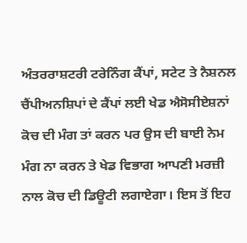ਅੰਤਰਰਾਸ਼ਟਰੀ ਟਰੇਨਿੰਗ ਕੈਂਪਾਂ, ਸਟੇਟ ਤੇ ਨੈਸ਼ਨਲ ਚੈਂਪੀਅਨਸ਼ਿਪਾਂ ਦੇ ਕੈਂਪਾਂ ਲਈ ਖੇਡ ਐਸੋਸੀਏਸ਼ਨਾਂ ਕੋਚ ਦੀ ਮੰਗ ਤਾਂ ਕਰਨ ਪਰ ਉਸ ਦੀ ਬਾਈ ਨੇਮ ਮੰਗ ਨਾ ਕਰਨ ਤੇ ਖੇਡ ਵਿਭਾਗ ਆਪਣੀ ਮਰਜ਼ੀ ਨਾਲ ਕੋਚ ਦੀ ਡਿਊਟੀ ਲਗਾਏਗਾ। ਇਸ ਤੋਂ ਇਹ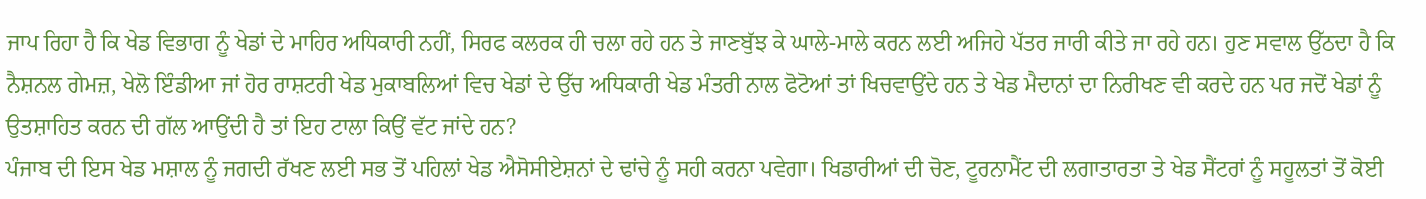ਜਾਪ ਰਿਹਾ ਹੈ ਕਿ ਖੇਡ ਵਿਭਾਗ ਨੂੰ ਖੇਡਾਂ ਦੇ ਮਾਹਿਰ ਅਧਿਕਾਰੀ ਨਹੀਂ, ਸਿਰਫ ਕਲਰਕ ਹੀ ਚਲਾ ਰਹੇ ਹਨ ਤੇ ਜਾਣਬੁੱਝ ਕੇ ਘਾਲੇ-ਮਾਲੇ ਕਰਨ ਲਈ ਅਜਿਹੇ ਪੱਤਰ ਜਾਰੀ ਕੀਤੇ ਜਾ ਰਹੇ ਹਨ। ਹੁਣ ਸਵਾਲ ਉੱਠਦਾ ਹੈ ਕਿ ਨੈਸ਼ਨਲ ਗੇਮਜ਼, ਖੇਲੋ ਇੰਡੀਆ ਜਾਂ ਹੋਰ ਰਾਸ਼ਟਰੀ ਖੇਡ ਮੁਕਾਬਲਿਆਂ ਵਿਚ ਖੇਡਾਂ ਦੇ ਉੱਚ ਅਧਿਕਾਰੀ ਖੇਡ ਮੰਤਰੀ ਨਾਲ ਫੋਟੋਆਂ ਤਾਂ ਖਿਚਵਾਉਂਦੇ ਹਨ ਤੇ ਖੇਡ ਮੈਦਾਨਾਂ ਦਾ ਨਿਰੀਖਣ ਵੀ ਕਰਦੇ ਹਨ ਪਰ ਜਦੋਂ ਖੇਡਾਂ ਨੂੰ ਉਤਸ਼ਾਹਿਤ ਕਰਨ ਦੀ ਗੱਲ ਆਉਂਦੀ ਹੈ ਤਾਂ ਇਹ ਟਾਲਾ ਕਿਉਂ ਵੱਟ ਜਾਂਦੇ ਹਨ?
ਪੰਜਾਬ ਦੀ ਇਸ ਖੇਡ ਮਸ਼ਾਲ ਨੂੰ ਜਗਦੀ ਰੱਖਣ ਲਈ ਸਭ ਤੋਂ ਪਹਿਲਾਂ ਖੇਡ ਐਸੋਸੀਏਸ਼ਨਾਂ ਦੇ ਢਾਂਚੇ ਨੂੰ ਸਹੀ ਕਰਨਾ ਪਵੇਗਾ। ਖਿਡਾਰੀਆਂ ਦੀ ਚੋਣ, ਟੂਰਨਾਮੈਂਟ ਦੀ ਲਗਾਤਾਰਤਾ ਤੇ ਖੇਡ ਸੈਂਟਰਾਂ ਨੂੰ ਸਹੂਲਤਾਂ ਤੋਂ ਕੋਈ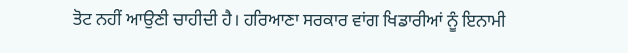ਤੋਟ ਨਹੀਂ ਆਉਣੀ ਚਾਹੀਦੀ ਹੈ। ਹਰਿਆਣਾ ਸਰਕਾਰ ਵਾਂਗ ਖਿਡਾਰੀਆਂ ਨੂੰ ਇਨਾਮੀ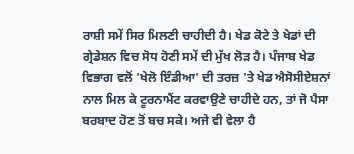ਰਾਸ਼ੀ ਸਮੇਂ ਸਿਰ ਮਿਲਣੀ ਚਾਹੀਦੀ ਹੈ। ਖੇਡ ਕੋਟੇ ਤੇ ਖੇਡਾਂ ਦੀ ਗ੍ਰੇਡੇਸ਼ਨ ਵਿਚ ਸੋਧ ਹੋਣੀ ਸਮੇਂ ਦੀ ਮੁੱਖ ਲੋੜ ਹੈ। ਪੰਜਾਬ ਖੇਡ ਵਿਭਾਗ ਵਲੋਂ 'ਖੇਲੋ ਇੰਡੀਆ' ਦੀ ਤਰਜ਼ 'ਤੇ ਖੇਡ ਐਸੋਸੀਏਸ਼ਨਾਂ ਨਾਲ ਮਿਲ ਕੇ ਟੂਰਨਾਮੈਂਟ ਕਰਵਾਉਣੇ ਚਾਹੀਦੇ ਹਨ, ਤਾਂ ਜੋ ਪੈਸਾ ਬਰਬਾਦ ਹੋਣ ਤੋਂ ਬਚ ਸਕੇ। ਅਜੇ ਵੀ ਵੇਲਾ ਹੈ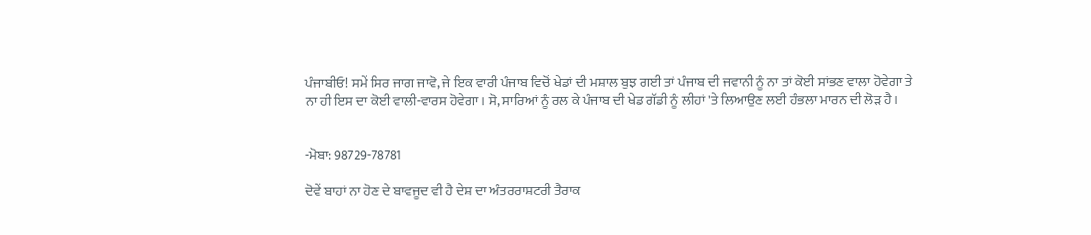ਪੰਜਾਬੀਓ! ਸਮੇਂ ਸਿਰ ਜਾਗ ਜਾਵੋ, ਜੇ ਇਕ ਵਾਰੀ ਪੰਜਾਬ ਵਿਚੋਂ ਖੇਡਾਂ ਦੀ ਮਸ਼ਾਲ ਬੁਝ ਗਈ ਤਾਂ ਪੰਜਾਬ ਦੀ ਜਵਾਨੀ ਨੂੰ ਨਾ ਤਾਂ ਕੋਈ ਸਾਂਭਣ ਵਾਲਾ ਹੋਵੇਗਾ ਤੇ ਨਾ ਹੀ ਇਸ ਦਾ ਕੋਈ ਵਾਲੀ-ਵਾਰਸ ਹੋਵੇਗਾ। ਸੋ, ਸਾਰਿਆਂ ਨੂੰ ਰਲ ਕੇ ਪੰਜਾਬ ਦੀ ਖੇਡ ਗੱਡੀ ਨੂੰ ਲੀਹਾਂ 'ਤੇ ਲਿਆਉਣ ਲਈ ਹੰਭਲਾ ਮਾਰਨ ਦੀ ਲੋੜ ਹੈ।


-ਮੋਬਾ: 98729-78781

ਦੋਵੇਂ ਬਾਹਾਂ ਨਾ ਹੋਣ ਦੇ ਬਾਵਜੂਦ ਵੀ ਹੈ ਦੇਸ਼ ਦਾ ਅੰਤਰਰਾਸ਼ਟਰੀ ਤੈਰਾਕ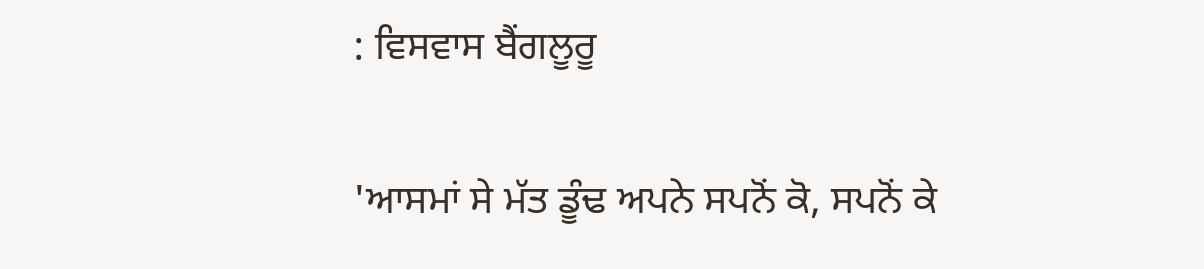: ਵਿਸਵਾਸ ਬੈਂਗਲੂਰੂ

'ਆਸਮਾਂ ਸੇ ਮੱਤ ਡੂੰਢ ਅਪਨੇ ਸਪਨੋਂ ਕੋ, ਸਪਨੋਂ ਕੇ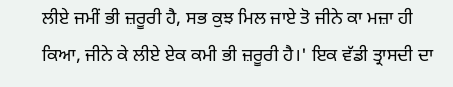ਲੀਏ ਜਮੀਂ ਭੀ ਜ਼ਰੂਰੀ ਹੈ, ਸਭ ਕੁਝ ਮਿਲ ਜਾਏ ਤੋ ਜੀਨੇ ਕਾ ਮਜ਼ਾ ਹੀ ਕਿਆ, ਜੀਨੇ ਕੇ ਲੀਏ ਏਕ ਕਮੀ ਭੀ ਜ਼ਰੂਰੀ ਹੈ।' ਇਕ ਵੱਡੀ ਤ੍ਰਾਸਦੀ ਦਾ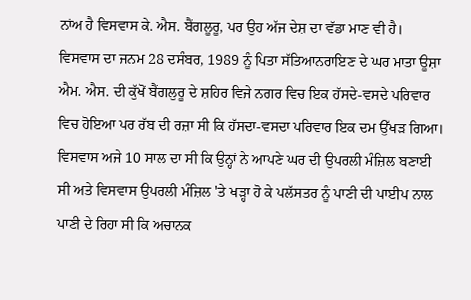ਨਾਂਅ ਹੈ ਵਿਸਵਾਸ ਕੇ. ਐਸ. ਬੈਂਗਲੂਰੂ, ਪਰ ਉਹ ਅੱਜ ਦੇਸ਼ ਦਾ ਵੱਡਾ ਮਾਣ ਵੀ ਹੈ। ਵਿਸਵਾਸ ਦਾ ਜਨਮ 28 ਦਸੰਬਰ, 1989 ਨੂੰ ਪਿਤਾ ਸੱਤਿਆਨਰਾਇਣ ਦੇ ਘਰ ਮਾਤਾ ਊਸ਼ਾ ਐਮ. ਐਸ. ਦੀ ਕੁੱਖੋਂ ਬੈਂਗਲੁਰੂ ਦੇ ਸ਼ਹਿਰ ਵਿਜੇ ਨਗਰ ਵਿਚ ਇਕ ਹੱਸਦੇ-ਵਸਦੇ ਪਰਿਵਾਰ ਵਿਚ ਹੋਇਆ ਪਰ ਰੱਬ ਦੀ ਰਜ਼ਾ ਸੀ ਕਿ ਹੱਸਦਾ-ਵਸਦਾ ਪਰਿਵਾਰ ਇਕ ਦਮ ਉੱਖੜ ਗਿਆ। ਵਿਸਵਾਸ ਅਜੇ 10 ਸਾਲ ਦਾ ਸੀ ਕਿ ਉਨ੍ਹਾਂ ਨੇ ਆਪਣੇ ਘਰ ਦੀ ਉਪਰਲੀ ਮੰਜ਼ਿਲ ਬਣਾਈ ਸੀ ਅਤੇ ਵਿਸਵਾਸ ਉਪਰਲੀ ਮੰਜ਼ਿਲ 'ਤੇ ਖੜ੍ਹਾ ਹੋ ਕੇ ਪਲੱਸਤਰ ਨੂੰ ਪਾਣੀ ਦੀ ਪਾਈਪ ਨਾਲ ਪਾਣੀ ਦੇ ਰਿਹਾ ਸੀ ਕਿ ਅਚਾਨਕ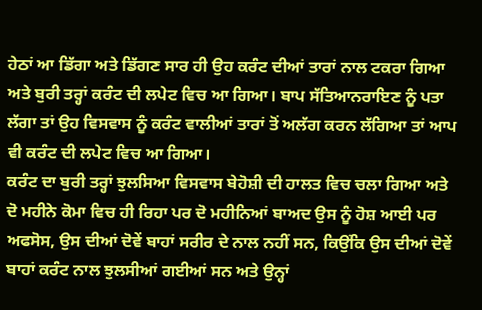ਹੇਠਾਂ ਆ ਡਿੱਗਾ ਅਤੇ ਡਿੱਗਣ ਸਾਰ ਹੀ ਉਹ ਕਰੰਟ ਦੀਆਂ ਤਾਰਾਂ ਨਾਲ ਟਕਰਾ ਗਿਆ ਅਤੇ ਬੁਰੀ ਤਰ੍ਹਾਂ ਕਰੰਟ ਦੀ ਲਪੇਟ ਵਿਚ ਆ ਗਿਆ। ਬਾਪ ਸੱਤਿਆਨਰਾਇਣ ਨੂੰ ਪਤਾ ਲੱਗਾ ਤਾਂ ਉਹ ਵਿਸਵਾਸ ਨੂੰ ਕਰੰਟ ਵਾਲੀਆਂ ਤਾਰਾਂ ਤੋਂ ਅਲੱਗ ਕਰਨ ਲੱਗਿਆ ਤਾਂ ਆਪ ਵੀ ਕਰੰਟ ਦੀ ਲਪੇਟ ਵਿਚ ਆ ਗਿਆ।
ਕਰੰਟ ਦਾ ਬੁਰੀ ਤਰ੍ਹਾਂ ਝੁਲਸਿਆ ਵਿਸਵਾਸ ਬੇਹੋਸ਼ੀ ਦੀ ਹਾਲਤ ਵਿਚ ਚਲਾ ਗਿਆ ਅਤੇ ਦੋ ਮਹੀਨੇ ਕੋਮਾ ਵਿਚ ਹੀ ਰਿਹਾ ਪਰ ਦੋ ਮਹੀਨਿਆਂ ਬਾਅਦ ਉਸ ਨੂੰ ਹੋਸ਼ ਆਈ ਪਰ ਅਫਸੋਸ, ਉਸ ਦੀਆਂ ਦੋਵੇਂ ਬਾਹਾਂ ਸਰੀਰ ਦੇ ਨਾਲ ਨਹੀਂ ਸਨ, ਕਿਉਂਕਿ ਉਸ ਦੀਆਂ ਦੋਵੇਂ ਬਾਹਾਂ ਕਰੰਟ ਨਾਲ ਝੁਲਸੀਆਂ ਗਈਆਂ ਸਨ ਅਤੇ ਉਨ੍ਹਾਂ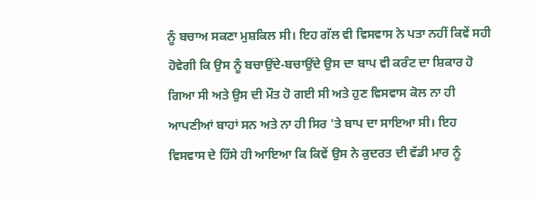ਨੂੰ ਬਚਾਅ ਸਕਣਾ ਮੁਸ਼ਕਿਲ ਸੀ। ਇਹ ਗੱਲ ਵੀ ਵਿਸਵਾਸ ਨੇ ਪਤਾ ਨਹੀਂ ਕਿਵੇਂ ਸਹੀ ਹੋਵੇਗੀ ਕਿ ਉਸ ਨੂੰ ਬਚਾਉਂਦੇ-ਬਚਾਉਂਦੇ ਉਸ ਦਾ ਬਾਪ ਵੀ ਕਰੰਟ ਦਾ ਸ਼ਿਕਾਰ ਹੋ ਗਿਆ ਸੀ ਅਤੇ ਉਸ ਦੀ ਮੌਤ ਹੋ ਗਈ ਸੀ ਅਤੇ ਹੁਣ ਵਿਸਵਾਸ ਕੋਲ ਨਾ ਹੀ ਆਪਣੀਆਂ ਬਾਹਾਂ ਸਨ ਅਤੇ ਨਾ ਹੀ ਸਿਰ 'ਤੇ ਬਾਪ ਦਾ ਸਾਇਆ ਸੀ। ਇਹ ਵਿਸਵਾਸ ਦੇ ਹਿੱਸੇ ਹੀ ਆਇਆ ਕਿ ਕਿਵੇਂ ਉਸ ਨੇ ਕੁਦਰਤ ਦੀ ਵੱਡੀ ਮਾਰ ਨੂੰ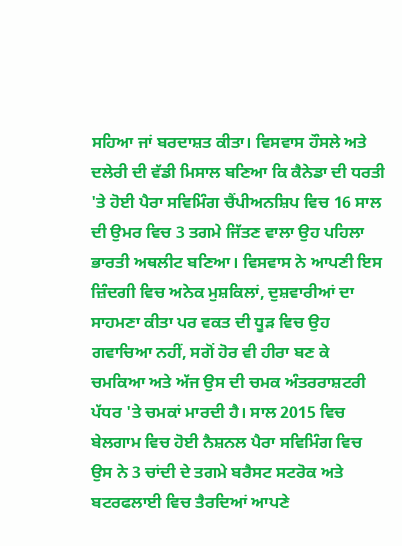ਸਹਿਆ ਜਾਂ ਬਰਦਾਸ਼ਤ ਕੀਤਾ। ਵਿਸਵਾਸ ਹੌਸਲੇ ਅਤੇ ਦਲੇਰੀ ਦੀ ਵੱਡੀ ਮਿਸਾਲ ਬਣਿਆ ਕਿ ਕੈਨੇਡਾ ਦੀ ਧਰਤੀ 'ਤੇ ਹੋਈ ਪੈਰਾ ਸਵਿਮਿੰਗ ਚੈਂਪੀਅਨਸ਼ਿਪ ਵਿਚ 16 ਸਾਲ ਦੀ ਉਮਰ ਵਿਚ 3 ਤਗਮੇ ਜਿੱਤਣ ਵਾਲਾ ਉਹ ਪਹਿਲਾ ਭਾਰਤੀ ਅਥਲੀਟ ਬਣਿਆ। ਵਿਸਵਾਸ ਨੇ ਆਪਣੀ ਇਸ ਜ਼ਿੰਦਗੀ ਵਿਚ ਅਨੇਕ ਮੁਸ਼ਕਿਲਾਂ, ਦੁਸ਼ਵਾਰੀਆਂ ਦਾ ਸਾਹਮਣਾ ਕੀਤਾ ਪਰ ਵਕਤ ਦੀ ਧੂੜ ਵਿਚ ਉਹ ਗਵਾਚਿਆ ਨਹੀਂ, ਸਗੋਂ ਹੋਰ ਵੀ ਹੀਰਾ ਬਣ ਕੇ ਚਮਕਿਆ ਅਤੇ ਅੱਜ ਉਸ ਦੀ ਚਮਕ ਅੰਤਰਰਾਸ਼ਟਰੀ ਪੱਧਰ 'ਤੇ ਚਮਕਾਂ ਮਾਰਦੀ ਹੈ। ਸਾਲ 2015 ਵਿਚ ਬੇਲਗਾਮ ਵਿਚ ਹੋਈ ਨੈਸ਼ਨਲ ਪੈਰਾ ਸਵਿਮਿੰਗ ਵਿਚ ਉਸ ਨੇ 3 ਚਾਂਦੀ ਦੇ ਤਗਮੇ ਬਰੈਸਟ ਸਟਰੋਕ ਅਤੇ ਬਟਰਫਲਾਈ ਵਿਚ ਤੈਰਦਿਆਂ ਆਪਣੇ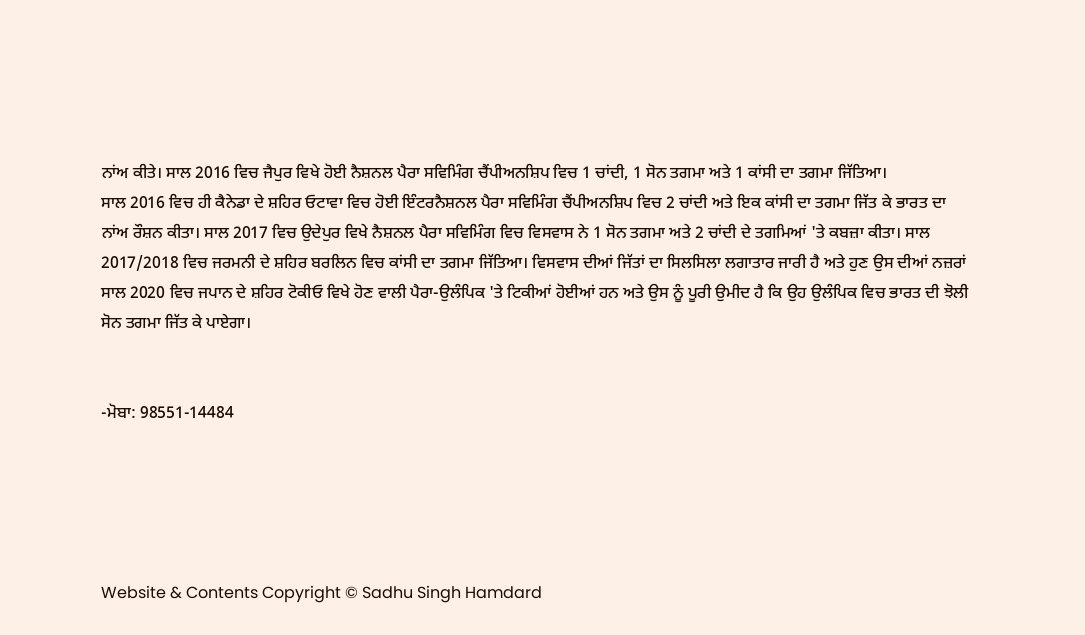ਨਾਂਅ ਕੀਤੇ। ਸਾਲ 2016 ਵਿਚ ਜੈਪੁਰ ਵਿਖੇ ਹੋਈ ਨੈਸ਼ਨਲ ਪੈਰਾ ਸਵਿਮਿੰਗ ਚੈਂਪੀਅਨਸ਼ਿਪ ਵਿਚ 1 ਚਾਂਦੀ, 1 ਸੋਨ ਤਗਮਾ ਅਤੇ 1 ਕਾਂਸੀ ਦਾ ਤਗਮਾ ਜਿੱਤਿਆ।
ਸਾਲ 2016 ਵਿਚ ਹੀ ਕੈਨੇਡਾ ਦੇ ਸ਼ਹਿਰ ਓਟਾਵਾ ਵਿਚ ਹੋਈ ਇੰਟਰਨੈਸ਼ਨਲ ਪੈਰਾ ਸਵਿਮਿੰਗ ਚੈਂਪੀਅਨਸ਼ਿਪ ਵਿਚ 2 ਚਾਂਦੀ ਅਤੇ ਇਕ ਕਾਂਸੀ ਦਾ ਤਗਮਾ ਜਿੱਤ ਕੇ ਭਾਰਤ ਦਾ ਨਾਂਅ ਰੌਸ਼ਨ ਕੀਤਾ। ਸਾਲ 2017 ਵਿਚ ਉਦੇਪੁਰ ਵਿਖੇ ਨੈਸ਼ਨਲ ਪੈਰਾ ਸਵਿਮਿੰਗ ਵਿਚ ਵਿਸਵਾਸ ਨੇ 1 ਸੋਨ ਤਗਮਾ ਅਤੇ 2 ਚਾਂਦੀ ਦੇ ਤਗਮਿਆਂ 'ਤੇ ਕਬਜ਼ਾ ਕੀਤਾ। ਸਾਲ 2017/2018 ਵਿਚ ਜਰਮਨੀ ਦੇ ਸ਼ਹਿਰ ਬਰਲਿਨ ਵਿਚ ਕਾਂਸੀ ਦਾ ਤਗਮਾ ਜਿੱਤਿਆ। ਵਿਸਵਾਸ ਦੀਆਂ ਜਿੱਤਾਂ ਦਾ ਸਿਲਸਿਲਾ ਲਗਾਤਾਰ ਜਾਰੀ ਹੈ ਅਤੇ ਹੁਣ ਉਸ ਦੀਆਂ ਨਜ਼ਰਾਂ ਸਾਲ 2020 ਵਿਚ ਜਪਾਨ ਦੇ ਸ਼ਹਿਰ ਟੋਕੀਓ ਵਿਖੇ ਹੋਣ ਵਾਲੀ ਪੈਰਾ-ਉਲੰਪਿਕ 'ਤੇ ਟਿਕੀਆਂ ਹੋਈਆਂ ਹਨ ਅਤੇ ਉਸ ਨੂੰ ਪੂਰੀ ਉਮੀਦ ਹੈ ਕਿ ਉਹ ਉਲੰਪਿਕ ਵਿਚ ਭਾਰਤ ਦੀ ਝੋਲੀ ਸੋਨ ਤਗਮਾ ਜਿੱਤ ਕੇ ਪਾਏਗਾ।


-ਮੋਬਾ: 98551-14484





Website & Contents Copyright © Sadhu Singh Hamdard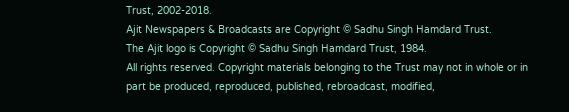Trust, 2002-2018.
Ajit Newspapers & Broadcasts are Copyright © Sadhu Singh Hamdard Trust.
The Ajit logo is Copyright © Sadhu Singh Hamdard Trust, 1984.
All rights reserved. Copyright materials belonging to the Trust may not in whole or in part be produced, reproduced, published, rebroadcast, modified,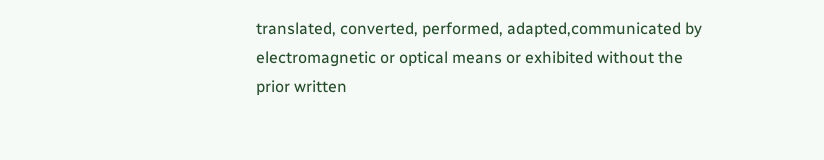translated, converted, performed, adapted,communicated by electromagnetic or optical means or exhibited without the prior written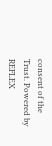consent of the Trust. Powered by REFLEX